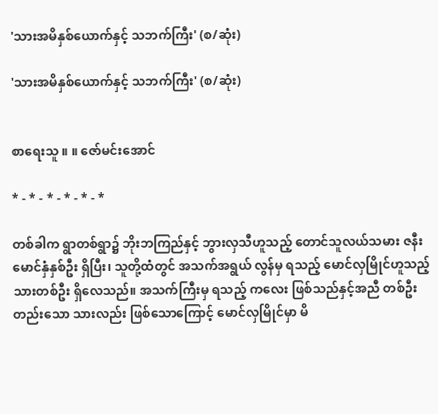'သားအမိနှစ်ယောက်နှင့် သဘက်ကြီး' (စ/ဆုံး)

'သားအမိနှစ်ယောက်နှင့် သဘက်ကြီး' (စ/ဆုံး)


စာရေးသူ ။ ။ ဇော်မင်းအောင်

* - * - * - * - * - *

တစ်ခါက ရွာတစ်ရွာ၌ ဘိုးဘကြည်နှင့် ဘွားလှသီဟူသည့် တောင်သူလယ်သမား ဇနီးမောင်နှံနှစ်ဦး ရှိပြီး၊ သူတို့ထံတွင် အသက်အရွယ် လွန်မှ ရသည့် မောင်လှမြိုင်ဟူသည့် သားတစ်ဦး ရှိလေသည်။ အသက်ကြီးမှ ရသည့် ကလေး ဖြစ်သည်နှင့်အညီ တစ်ဦးတည်းသော သားလည်း ဖြစ်သောကြောင့် မောင်လှမြိုင်မှာ မိ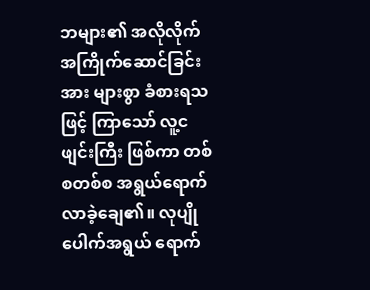ဘများ၏ အလိုလိုက် အကြိုက်ဆောင်ခြင်းအား များစွာ ခံစားရသဖြင့် ကြာသော် လူ့ငဖျင်းကြီး ဖြစ်ကာ တစ်စတစ်စ အရွယ်ရောက်လာခဲ့ချေ၏။ လုပျိုပေါက်အရွယ် ရောက်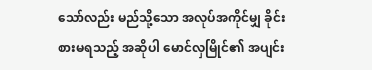သော်လည်း မည်သို့သော အလုပ်အကိုင်မျှ ခိုင်းစားမရသည့် အဆိုပါ မောင်လှမြိုင်၏ အပျင်း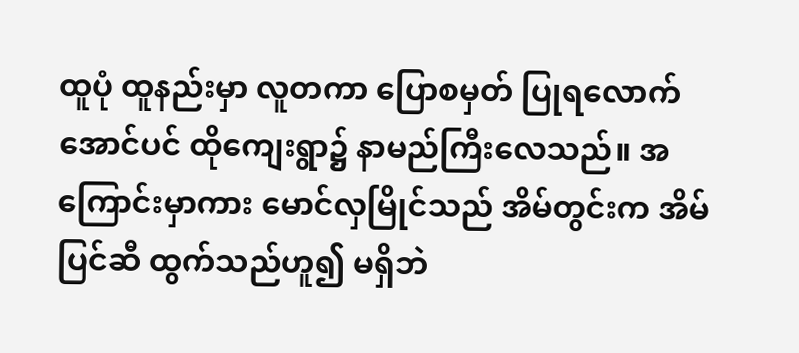ထူပုံ ထူနည်းမှာ လူတကာ ပြောစမှတ် ပြုရလောက်အောင်ပင် ထိုကျေးရွာ၌ နာမည်ကြီးလေသည်။ အကြောင်းမှာကား မောင်လှမြိုင်သည် အိမ်တွင်းက အိမ်ပြင်ဆီ ထွက်သည်ဟူ၍ မရှိဘဲ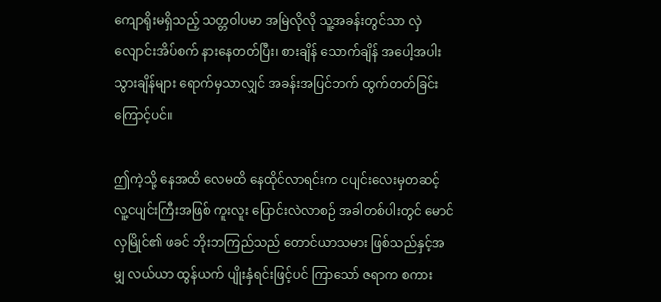ကျောရိုးမရှိသည့် သတ္တဝါပမာ အမြဲလိုလို သူ့အခန်းတွင်သာ လှဲလျောင်းအိပ်စက် နားနေတတ်ပြီး၊ စားချိန် သောက်ချိန် အပေါ့အပါး သွားချိန်များ ရောက်မှသာလျှင် အခန်းအပြင်ဘက် ထွက်တတ်ခြင်းကြောင့်ပင်။

ဤကဲ့သို့ နေအထိ လေမထိ နေထိုင်လာရင်းက ငပျင်းလေးမှတဆင့် လူ့ငပျင်းကြီးအဖြစ် ကူးလူး ပြောင်းလဲလာစဉ် အခါတစ်ပါးတွင် မောင်လှမြိုင်၏ ဖခင် ဘိုးဘကြည်သည် တောင်ယာသမား ဖြစ်သည်နှင့်အမျှ လယ်ယာ ထွန်ယက် ပျိုးနှံရင်းဖြင့်ပင် ကြာသော် ဇရာက စကား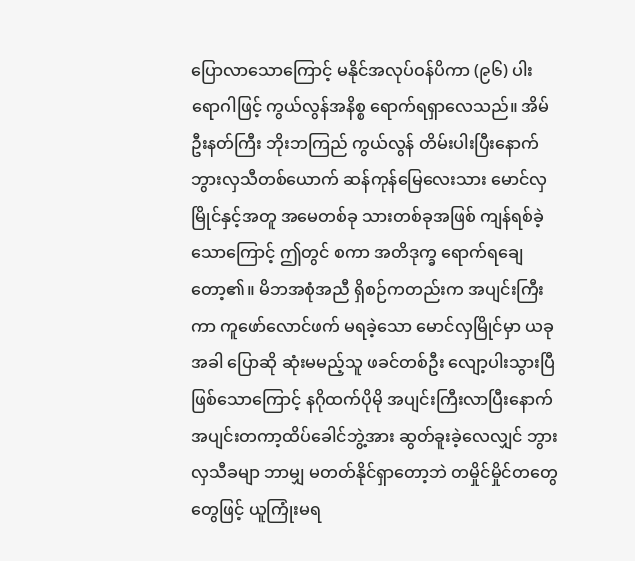ပြောလာသောကြောင့် မနိုင်အလုပ်ဝန်ပိကာ (၉၆) ပါး ရောဂါဖြင့် ကွယ်လွန်အနိစ္စ ရောက်ရရှာလေသည်။ အိမ်ဦးနတ်ကြီး ဘိုးဘကြည် ကွယ်လွန် တိမ်းပါးပြီးနောက် ဘွားလှသီတစ်ယောက် ဆန်ကုန်မြေလေးသား မောင်လှမြိုင်နှင့်အတူ အမေတစ်ခု သားတစ်ခုအဖြစ် ကျန်ရစ်ခဲ့သောကြောင့် ဤတွင် စကာ အတိဒုက္ခ ရောက်ရချေတော့၏။ မိဘအစုံအညီ ရှိစဉ်ကတည်းက အပျင်းကြီးကာ ကူဖော်လောင်ဖက် မရခဲ့သော မောင်လှမြိုင်မှာ ယခုအခါ ပြောဆို ဆုံးမမည့်သူ ဖခင်တစ်ဦး လျော့ပါးသွားပြီ ဖြစ်သောကြောင့် နဂိုထက်ပိုမို အပျင်းကြီးလာပြီးနောက် အပျင်းတကာ့ထိပ်ခေါင်ဘွဲ့အား ဆွတ်ခူးခဲ့လေလျှင် ဘွားလှသီခမျာ ဘာမျှ မတတ်နိုင်ရှာတော့ဘဲ တမှိုင်မှိုင်တတွေတွေဖြင့် ယူကြုံးမရ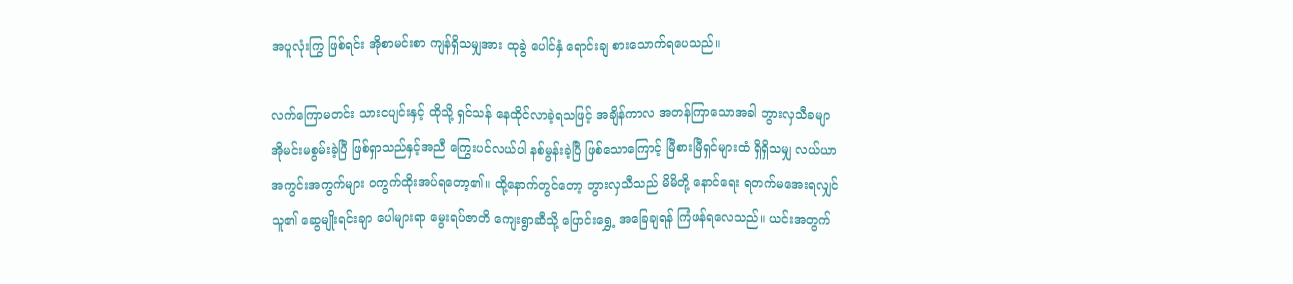အပူလုံးကြွ ဖြစ်ရင်း အိုစာမင်းစာ ကျန်ရှိသမျှအား ထုခွဲ ပေါင်နှံ ရောင်းချ စားသောက်ရပေသည်။

လက်ကြောမတင်း သားငပျင်းနှင့် ထိုသို့ ရှင်သန် နေထိုင်လာခဲ့ရသဖြင့် အချိန်ကာလ အတန်ကြာသောအခါ ဘွားလှသီခမျာ အိုမင်းမစွမ်းခဲ့ပြီ ဖြစ်ရှာသည်နှင့်အညီ ကြွေးပင်လယ်ပါ နစ်မွန်းခဲ့ပြီ ဖြစ်သောကြောင့် မြီစားမြီရှင်များထံ ရှိရှိသမျှ လယ်ယာ အကွင်းအကွက်များ ဝကွက်ထိုးအပ်ရတော့၏။ ထို့နောက်တွင်တော့ ဘွားလှသီသည် မိမိတို့ နောင်ရေး ရတက်မအေးရလျှင် သူ၏ ဆွေမျိုးရင်းချာ ပေါများရာ မွေးရပ်ဇာတိ ကျေးရွာဆီသို့ ပြောင်းရွှေ့ အခြေချရန် ကြံဖန်ရလေသည်။ ယင်းအတွက်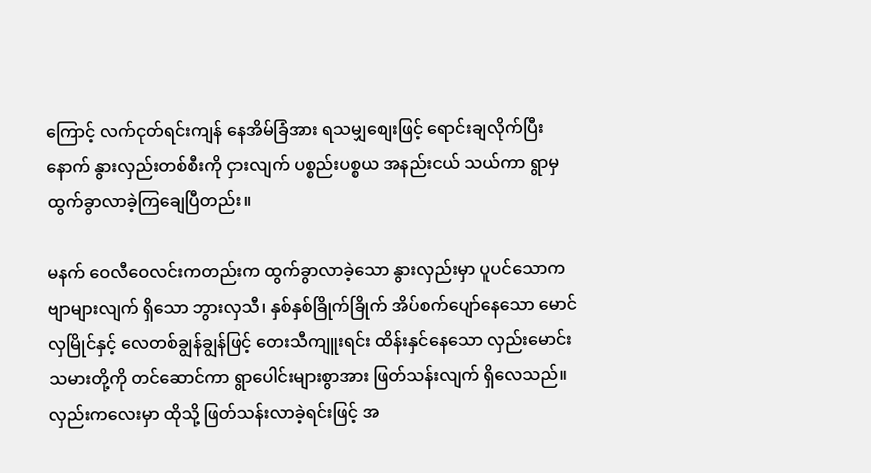ကြောင့် လက်ငုတ်ရင်းကျန် နေအိမ်ခြံအား ရသမျှစျေးဖြင့် ရောင်းချလိုက်ပြီးနောက် နွားလှည်းတစ်စီးကို ငှားလျက် ပစ္စည်းပစ္စယ အနည်းငယ် သယ်ကာ ရွာမှ ထွက်ခွာလာခဲ့ကြချေပြီတည်း။

မနက် ဝေလီဝေလင်းကတည်းက ထွက်ခွာလာခဲ့သော နွားလှည်းမှာ ပူပင်သောက ဗျာများလျက် ရှိသော ဘွားလှသီ၊ နှစ်နှစ်ခြိုက်ခြိုက် အိပ်စက်ပျော်နေသော မောင်လှမြိုင်နှင့် လေတစ်ချွန်ချွန်ဖြင့် တေးသီကျူးရင်း ထိန်းနှင်နေသော လှည်းမောင်းသမားတို့ကို တင်ဆောင်ကာ ရွာပေါင်းများစွာအား ဖြတ်သန်းလျက် ရှိလေသည်။ လှည်းကလေးမှာ ထိုသို့ ဖြတ်သန်းလာခဲ့ရင်းဖြင့် အ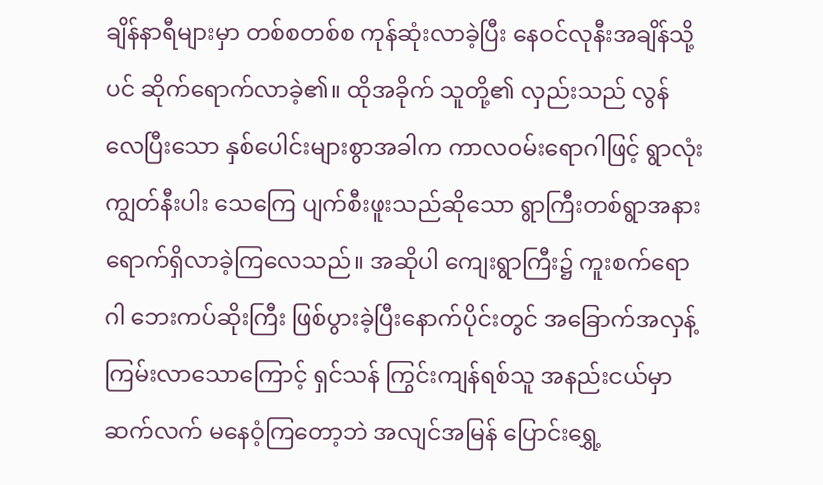ချိန်နာရီများမှာ တစ်စတစ်စ ကုန်ဆုံးလာခဲ့ပြီး နေဝင်လုနီးအချိန်သို့ပင် ဆိုက်ရောက်လာခဲ့၏။ ထိုအခိုက် သူတို့၏ လှည်းသည် လွန်လေပြီးသော နှစ်ပေါင်းများစွာအခါက ကာလဝမ်းရောဂါဖြင့် ရွာလုံးကျွတ်နီးပါး သေကြေ ပျက်စီးဖူးသည်ဆိုသော ရွာကြီးတစ်ရွာအနား ရောက်ရှိလာခဲ့ကြလေသည်။ အဆိုပါ ကျေးရွာကြီး၌ ကူးစက်ရောဂါ ဘေးကပ်ဆိုးကြီး ဖြစ်ပွားခဲ့ပြီးနောက်ပိုင်းတွင် အခြောက်အလှန့် ကြမ်းလာသောကြောင့် ရှင်သန် ကြွင်းကျန်ရစ်သူ အနည်းငယ်မှာ ဆက်လက် မနေဝံ့ကြတော့ဘဲ အလျင်အမြန် ပြောင်းရွှေ့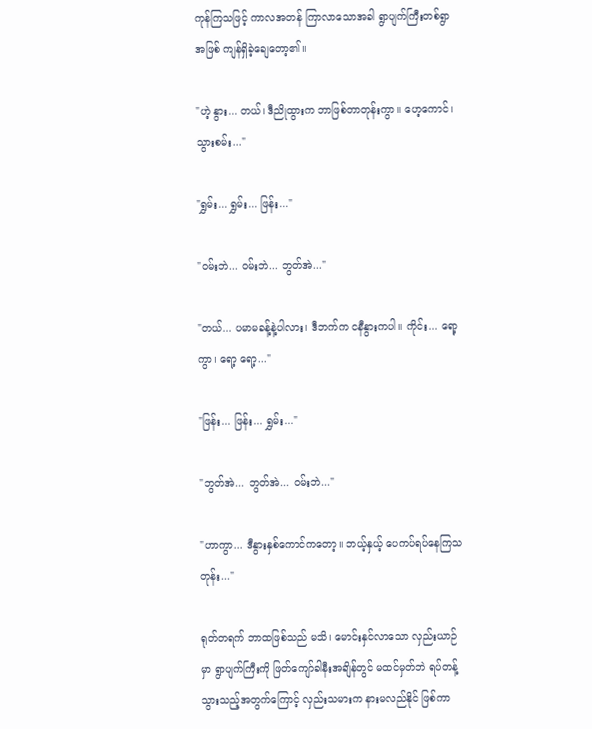ကုန်ကြသဖြင့် ကာလအတန် ကြာလာသောအခါ ရွာပျက်ကြီးတစ်ရွာအဖြစ် ကျန်ရှိခဲ့ချေတော့၏။

"ဟဲ့ နွား... တယ်၊ ဒီညိုထွားက ဘာဖြစ်တာတုန်းကွာ။ ဟေ့ကောင်၊ သွားစမ်း..."

"ရွှမ်း... ရွှမ်း... ဖြန်း..."

"ဝမ်းဘဲ... ဝမ်းဘဲ... ဘွတ်အဲ..."

"တယ်... ပမာမခန့်နဲ့ပါလား၊ ဒီဘက်က ငနီနွားကပါ။ ကိုင်း... ရော့ကွာ၊ ရော့ ရော့..."

"ဖြန်း... ဖြန်း... ရွှမ်း..."

"ဘွတ်အဲ... ဘွတ်အဲ... ဝမ်းဘဲ..."

"ဟာကွာ... ဒီနွားနှစ်ကောင်ကတော့။ ဘယ့်နှယ့် ပေကပ်ရပ်နေကြသတုန်း..."

ရုတ်တရက် ဘာထဖြစ်သည် မသိ၊ မောင်းနှင်လာသော လှည်းယာဉ်မှာ ရွာပျက်ကြီးကို ဖြတ်ကျော်ခါနီးအချိန်တွင် မထင်မှတ်ဘဲ ရပ်တန့်သွားသည့်အတွက်ကြောင့် လှည်းသမားက နားမလည်နိုင် ဖြစ်ကာ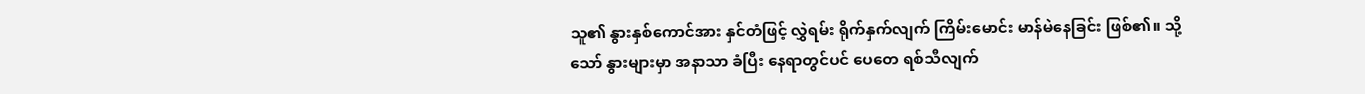သူ၏ နွားနှစ်ကောင်အား နှင်တံဖြင့် လွှဲရမ်း ရိုက်နှက်လျက် ကြိမ်းမောင်း မာန်မဲနေခြင်း ဖြစ်၏။ သို့သော် နွားများမှာ အနာသာ ခံပြီး နေရာတွင်ပင် ပေတေ ရစ်သီလျက်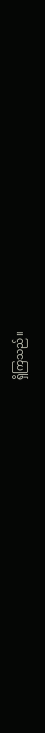ရှိကြသည်။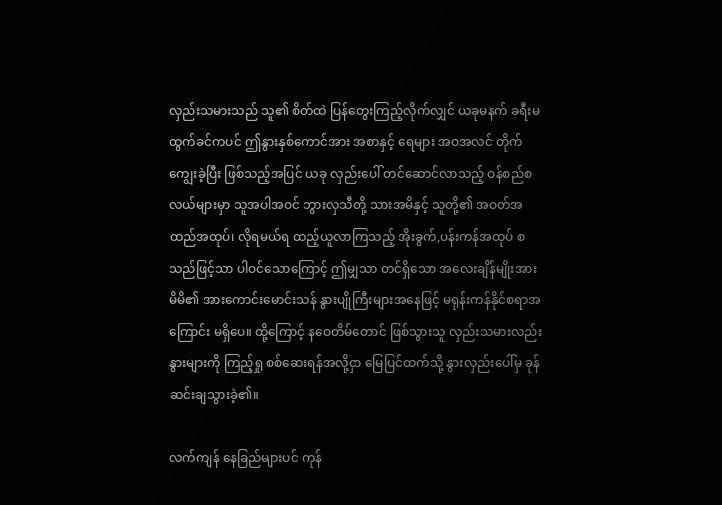လှည်းသမားသည် သူ၏ စိတ်ထဲ ပြန်တွေးကြည့်လိုက်လျှင် ယခုမနက် ခရီးမထွက်ခင်ကပင် ဤနွားနှစ်ကောင်အား အစာနှင့် ရေများ အဝအလင် တိုက်ကျွေးခဲ့ပြီး ဖြစ်သည့်အပြင် ယခု လှည်းပေါ် တင်ဆောင်လာသည့် ဝန်စည်စလယ်များမှာ သူအပါအဝင် ဘွားလှသီတို့ သားအမိနှင့် သူတို့၏ အဝတ်အထည်အထုပ်၊ လိုရမယ်ရ ထည့်ယူလာကြသည့် အိုးခွက်,ပန်းကန်အထုပ် စသည်ဖြင့်သာ ပါဝင်သောကြောင့် ဤမျှသာ တင်ရှိသော အလေးချိန်မျိုးအား မိမိ၏ အားကောင်းမောင်းသန် နွားပျိုကြီးများအနေဖြင့် မရုန်းကန်နိုင်စရာအကြောင်း မရှိပေ။ ထို့ကြောင့် နဝေတိမ်တောင် ဖြစ်သွားသူ လှည်းသမားလည်း နွားများကို ကြည့်ရှု စစ်ဆေးရန်အလို့ငှာ မြေပြင်ထက်သို့ နွားလှည်းပေါ်မှ ခုန်ဆင်းချသွားခဲ့၏။

လက်ကျန် နေခြည်များပင် ကုန်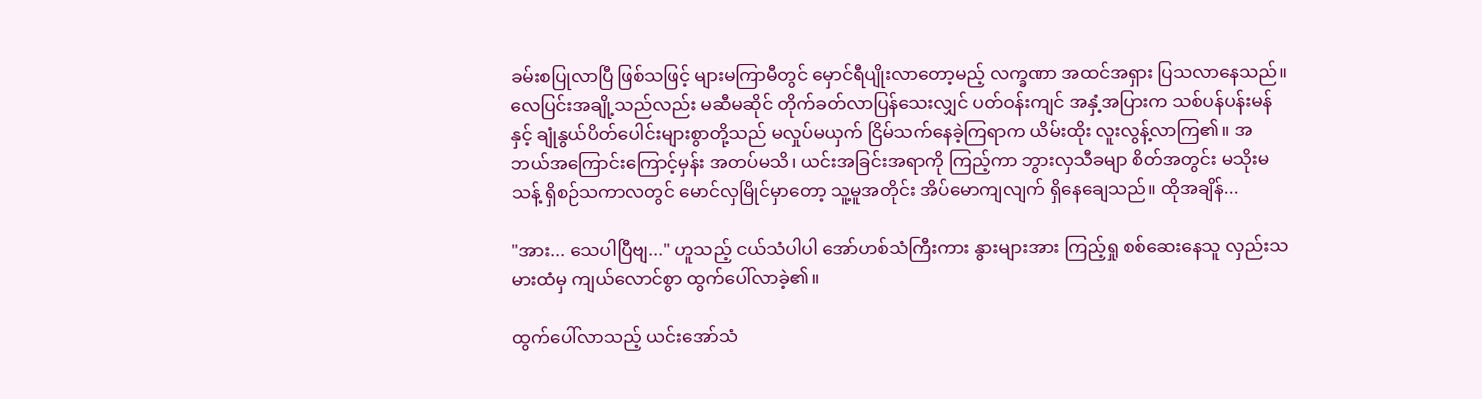ခမ်းစပြုလာပြီ ဖြစ်သဖြင့် များမကြာမီတွင် မှောင်ရီပျိုးလာတော့မည့် လက္ခဏာ အထင်အရှား ပြသလာနေသည်။ လေပြင်းအချို့သည်လည်း မဆီမဆိုင် တိုက်ခတ်လာပြန်သေးလျှင် ပတ်ဝန်းကျင် အနှံ့အပြားက သစ်ပန်ပန်းမန်နှင့် ချုံနွယ်ပိတ်ပေါင်းများစွာတို့သည် မလှုပ်မယှက် ငြိမ်သက်နေခဲ့ကြရာက ယိမ်းထိုး လူးလွန့်လာကြ၏။ အဘယ်အကြောင်းကြောင့်မှန်း အတပ်မသိ၊ ယင်းအခြင်းအရာကို ကြည့်ကာ ဘွားလှသီခမျာ စိတ်အတွင်း မသိုးမသန့် ရှိစဉ်သကာလတွင် မောင်လှမြိုင်မှာတော့ သူ့မူအတိုင်း အိပ်မောကျလျက် ရှိနေချေသည်။ ထိုအချိန်...

"အား... သေပါပြီဗျ..." ဟူသည့် ငယ်သံပါပါ အော်ဟစ်သံကြီးကား နွားများအား ကြည့်ရှု စစ်ဆေးနေသူ လှည်းသမားထံမှ ကျယ်လောင်စွာ ထွက်ပေါ်လာခဲ့၏။

ထွက်ပေါ်လာသည့် ယင်းအော်သံ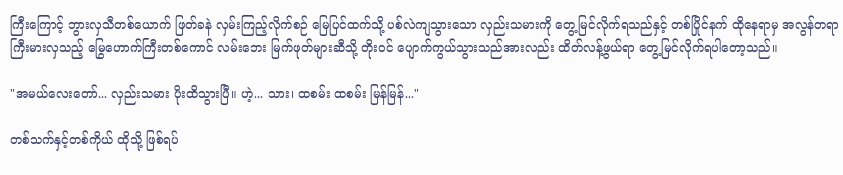ကြီးကြောင့် ဘွားလှသီတစ်ယောက် ဖြတ်ခနဲ လှမ်းကြည့်လိုက်စဉ် မြေပြင်ထက်သို့ ပစ်လဲကျသွားသော လှည်းသမားကို တွေ့မြင်လိုက်ရသည်နှင့် တစ်ပြိုင်နက် ထိုနေရာမှ အလွန်တရာ ကြီးမားလှသည့် မြွေဟောက်ကြီးတစ်ကောင် လမ်းဘေး မြက်ဖုတ်များဆီသို့ တိုးဝင် ပျောက်ကွယ်သွားသည်အားလည်း ထိတ်လန့်ဖွယ်ရာ တွေ့မြင်လိုက်ရပါတော့သည်။

"အမယ်လေးတော်... လှည်းသမား ပိုးထိသွားပြီ။ ဟဲ့... သား၊ ထစမ်း ထစမ်း မြန်မြန်..."

တစ်သက်နှင့်တစ်ကိုယ် ထိုသို့ ဖြစ်ရပ်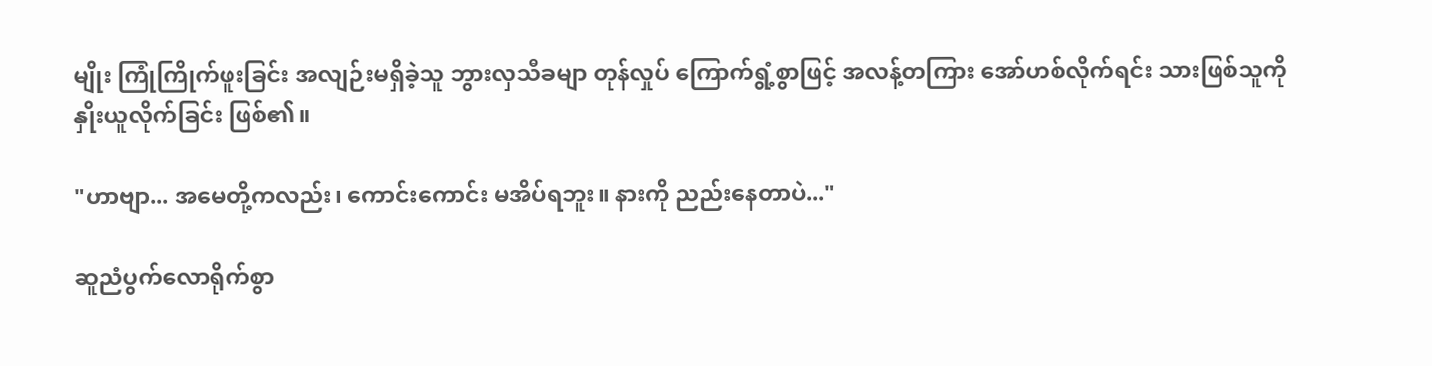မျိုး ကြုံကြိုက်ဖူးခြင်း အလျဉ်းမရှိခဲ့သူ ဘွားလှသီခမျာ တုန်လှုပ် ကြောက်ရွံ့စွာဖြင့် အလန့်တကြား အော်ဟစ်လိုက်ရင်း သားဖြစ်သူကို နှိုးယူလိုက်ခြင်း ဖြစ်၏။

"ဟာဗျာ... အမေတို့ကလည်း၊ ကောင်းကောင်း မအိပ်ရဘူး။ နားကို ညည်းနေတာပဲ..."

ဆူညံပွက်လောရိုက်စွာ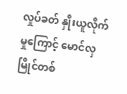လှုပ်ခတ် နှိုးယူလိုက်မှုကြောင့် မောင်လှမြိုင်တစ်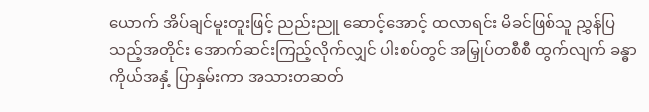ယောက် အိပ်ချင်မူးတူးဖြင့် ညည်းညူ ဆောင့်အောင့် ထလာရင်း မိခင်ဖြစ်သူ ညွှန်ပြသည့်အတိုင်း အောက်ဆင်းကြည့်လိုက်လျှင် ပါးစပ်တွင် အမြှုပ်တစီစီ ထွက်လျက် ခန္ဓာကိုယ်အနှံ့ ပြာနှမ်းကာ အသားတဆတ်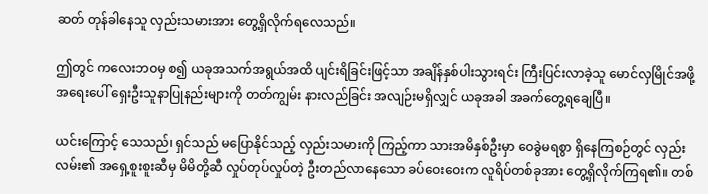ဆတ် တုန်ခါနေသူ လှည်းသမားအား တွေ့ရှိလိုက်ရလေသည်။

ဤတွင် ကလေးဘဝမှ စ၍ ယခုအသက်အရွယ်အထိ ပျင်းရိခြင်းဖြင့်သာ အချိန်နှစ်ပါးသွားရင်း ကြီးပြင်းလာခဲ့သူ မောင်လှမြိုင်အဖို့ အရေးပေါ် ရှေးဦးသူနာပြုနည်းများကို တတ်ကျွမ်း နားလည်ခြင်း အလျဉ်းမရှိလျှင် ယခုအခါ အခက်တွေ့ရချေပြီ။

ယင်းကြောင့် သေသည်၊ ရှင်သည် မပြောနိုင်သည့် လှည်းသမားကို ကြည့်ကာ သားအမိနှစ်ဦးမှာ ဝေခွဲမရစွာ ရှိနေကြစဉ်တွင် လှည်းလမ်း၏ အရှေ့စူးစူးဆီမှ မိမိတို့ဆီ လှုပ်တုပ်လှုပ်တဲ့ ဦးတည်လာနေသော ခပ်ဝေးဝေးက လူရိပ်တစ်ခုအား တွေ့ရှိလိုက်ကြရ၏။ တစ်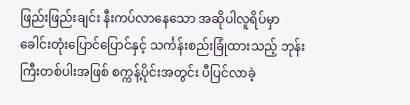ဖြည်းဖြည်းချင်း နီးကပ်လာနေသော အဆိုပါလူရိပ်မှာ ခေါင်းတုံးပြောင်ပြောင်နှင့် သင်္ကန်းစည်းခြုံထားသည့် ဘုန်းကြီးတစ်ပါးအဖြစ် စက္ကန့်ပိုင်းအတွင်း ပီပြင်လာခဲ့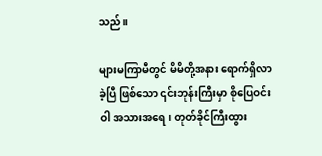သည်။

များမကြာမီတွင် မိမိတို့အနား ရောက်ရှိလာခဲ့ပြီ ဖြစ်သော ၎င်းဘုန်းကြီးမှာ စိုပြေဝင်းဝါ အသားအရေ၊ တုတ်ခိုင်ကြီးထွား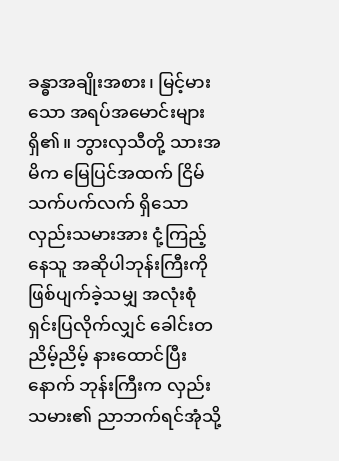ခန္ဓာအချိုးအစား၊ မြင့်မားသော အရပ်အမောင်းများ ရှိ၏။ ဘွားလှသီတို့ သားအမိက မြေပြင်အထက် ငြိမ်သက်ပက်လက် ရှိသော လှည်းသမားအား ငုံ့ကြည့်နေသူ အဆိုပါဘုန်းကြီးကို ဖြစ်ပျက်ခဲ့သမျှ အလုံးစုံ ရှင်းပြလိုက်လျှင် ခေါင်းတညိမ့်ညိမ့် နားထောင်ပြီးနောက် ဘုန်းကြီးက လှည်းသမား၏ ညာဘက်ရင်အုံသို့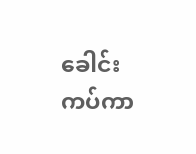ခေါင်းကပ်ကာ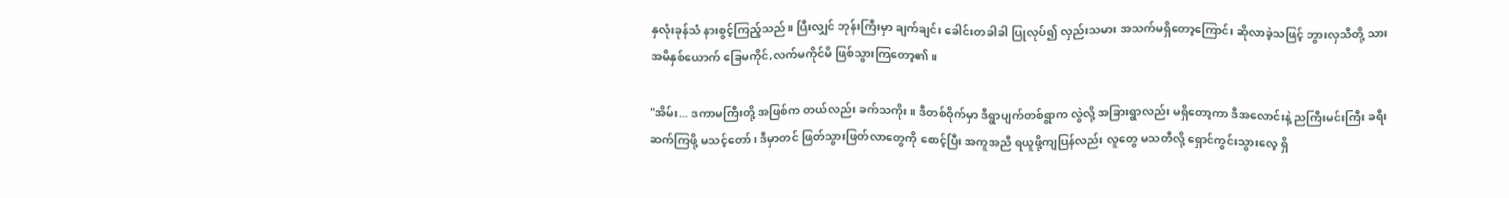နှလုံးခုန်သံ နားစွင့်ကြည့်သည်။ ပြီးလျှင် ဘုန်းကြီးမှာ ချက်ချင်း ခေါင်းတခါခါ ပြုလုပ်၍ လှည်းသမား အသက်မရှိတော့ကြောင်း ဆိုလာခဲ့သဖြင့် ဘွားလှသီတို့ သားအမိနှစ်ယောက် ခြေမကိုင်,လက်မကိုင်မိ ဖြစ်သွားကြတော့၏။

"အိမ်း... ဒကာမကြီးတို့ အဖြစ်က တယ်လည်း ခက်သကိုး။ ဒီတစ်ဝိုက်မှာ ဒီရွာပျက်တစ်ရွာက လွဲလို့ အခြားရွာလည်း မရှိတော့ကာ ဒီအလောင်းနဲ့ ညကြီးမင်းကြီး ခရီးဆက်ကြဖို့ မသင့်တော်၊ ဒီမှာတင် ဖြတ်သွားဖြတ်လာတွေကို စောင့်ပြီး အကူအညီ ရယူဖို့ကျပြန်လည်း လူတွေ မသတီလို့ ရှောင်ကွင်းသွားလေ့ ရှိ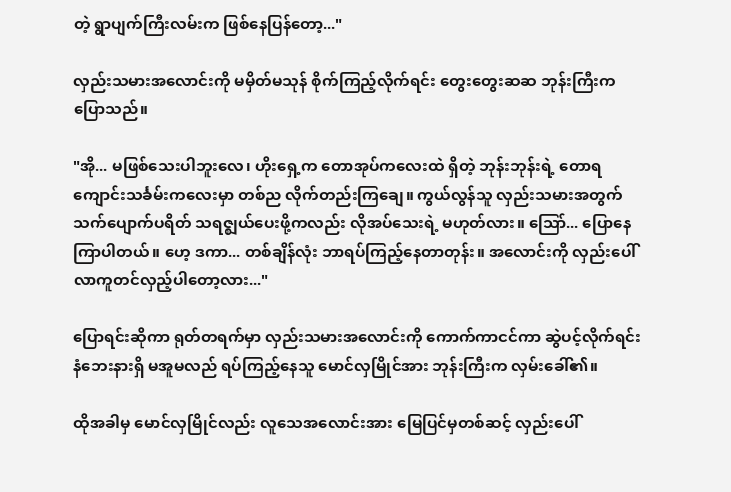တဲ့ ရွာပျက်ကြီးလမ်းက ဖြစ်နေပြန်တော့..."

လှည်းသမားအလောင်းကို မမှိတ်မသုန် စိုက်ကြည့်လိုက်ရင်း တွေးတွေးဆဆ ဘုန်းကြီးက ပြောသည်။

"အို... မဖြစ်သေးပါဘူးလေ၊ ဟိုးရှေ့က တောအုပ်ကလေးထဲ ရှိတဲ့ ဘုန်းဘုန်းရဲ့ တောရကျောင်းသင်္ခမ်းကလေးမှာ တစ်ည လိုက်တည်းကြချေ။ ကွယ်လွန်သူ လှည်းသမားအတွက် သက်ပျောက်ပရိတ် သရဇ္စျယ်ပေးဖို့ကလည်း လိုအပ်သေးရဲ့ မဟုတ်လား။ သြော်... ပြောနေ ကြာပါတယ်။ ဟေ့ ဒကာ... တစ်ချိန်လုံး ဘာရပ်ကြည့်နေတာတုန်း။ အလောင်းကို လှည်းပေါ် လာကူတင်လှည့်ပါတော့လား..."

ပြောရင်းဆိုကာ ရုတ်တရက်မှာ လှည်းသမားအလောင်းကို ကောက်ကာငင်ကာ ဆွဲပင့်လိုက်ရင်း နံဘေးနားရှိ မအူမလည် ရပ်ကြည့်နေသူ မောင်လှမြိုင်အား ဘုန်းကြီးက လှမ်းခေါ်၏။

ထိုအခါမှ မောင်လှမြိုင်လည်း လူသေအလောင်းအား မြေပြင်မှတစ်ဆင့် လှည်းပေါ်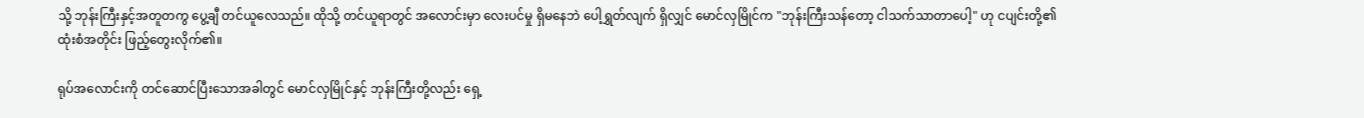သို့ ဘုန်းကြီးနှင့်အတူတကွ ပွေ့ချီ တင်ယူလေသည်။ ထိုသို့ တင်ယူရာတွင် အလောင်းမှာ လေးပင်မှု ရှိမနေဘဲ ပေါ့ရွှတ်လျက် ရှိလျှင် မောင်လှမြိုင်က "ဘုန်းကြီးသန်တော့ ငါသက်သာတာပေါ့" ဟု ငပျင်းတို့၏ ထုံးစံအတိုင်း ဖြည့်တွေးလိုက်၏။

ရုပ်အလောင်းကို တင်ဆောင်ပြီးသောအခါတွင် မောင်လှမြိုင်နှင့် ဘုန်းကြီးတို့လည်း ရှေ့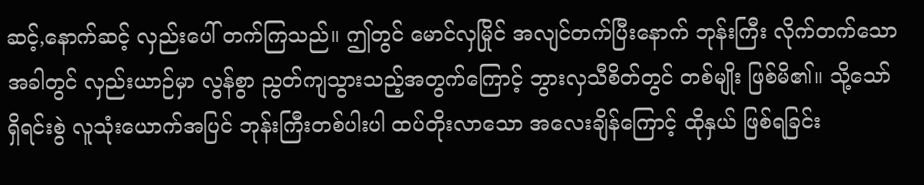ဆင့်,နောက်ဆင့် လှည်းပေါ် တက်ကြသည်။ ဤတွင် မောင်လှမြိုင် အလျင်တက်ပြီးနောက် ဘုန်းကြီး လိုက်တက်သောအခါတွင် လှည်းယာဉ်မှာ လွန်စွာ ညွတ်ကျသွားသည့်အတွက်ကြောင့် ဘွားလှသီစိတ်တွင် တစ်မျိုး ဖြစ်မိ၏။ သို့သော် ရှိရင်းစွဲ လူသုံးယောက်အပြင် ဘုန်းကြီးတစ်ပါးပါ ထပ်တိုးလာသော အလေးချိန်ကြောင့် ထိုနှယ် ဖြစ်ရခြင်း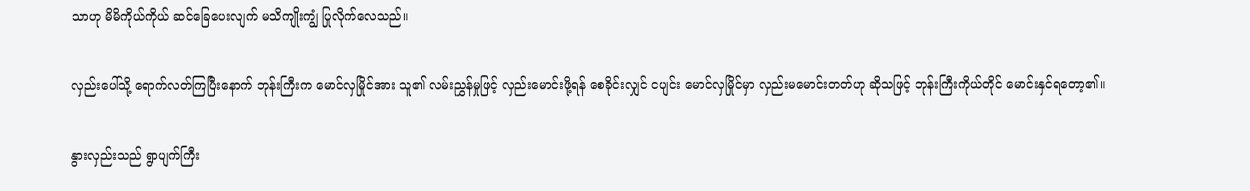သာဟု မိမိကိုယ်ကိုယ် ဆင်ခြေပေးလျက် မသိကျိုးကျွံ ပြုလိုက်လေသည်။

လှည်းပေါ်သို့ ရောက်လတ်ကြပြီးနောက် ဘုန်းကြီးက မောင်လှမြိုင်အား သူ၏ လမ်းညွှန်မှုဖြင့် လှည်းမောင်းဖို့ရန် စေခိုင်းလျှင် ငပျင်း မောင်လှမြိုင်မှာ လှည်းမမောင်းတတ်ဟု ဆိုသဖြင့် ဘုန်းကြီးကိုယ်တိုင် မောင်းနှင်ရတော့၏။

နွားလှည်းသည် ရွာပျက်ကြီး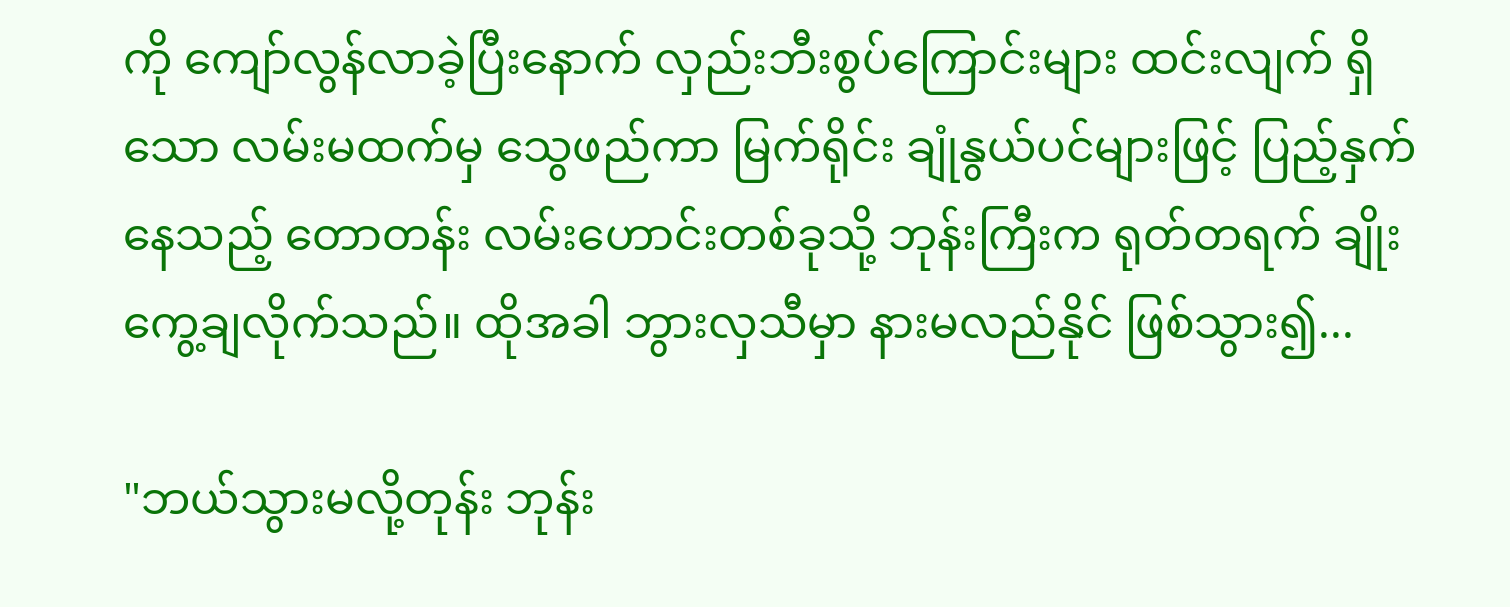ကို ကျော်လွန်လာခဲ့ပြီးနောက် လှည်းဘီးစွပ်ကြောင်းများ ထင်းလျက် ရှိသော လမ်းမထက်မှ သွေဖည်ကာ မြက်ရိုင်း ချုံနွယ်ပင်များဖြင့် ပြည့်နှက်နေသည့် တောတန်း လမ်းဟောင်းတစ်ခုသို့ ဘုန်းကြီးက ရုတ်တရက် ချိုးကွေ့ချလိုက်သည်။ ထိုအခါ ဘွားလှသီမှာ နားမလည်နိုင် ဖြစ်သွား၍...

"ဘယ်သွားမလို့တုန်း ဘုန်း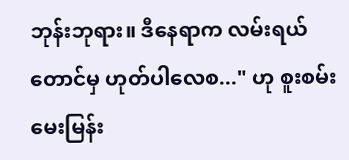ဘုန်းဘုရား။ ဒီနေရာက လမ်းရယ်တောင်မှ ဟုတ်ပါလေစ..." ဟု စူးစမ်း မေးမြန်း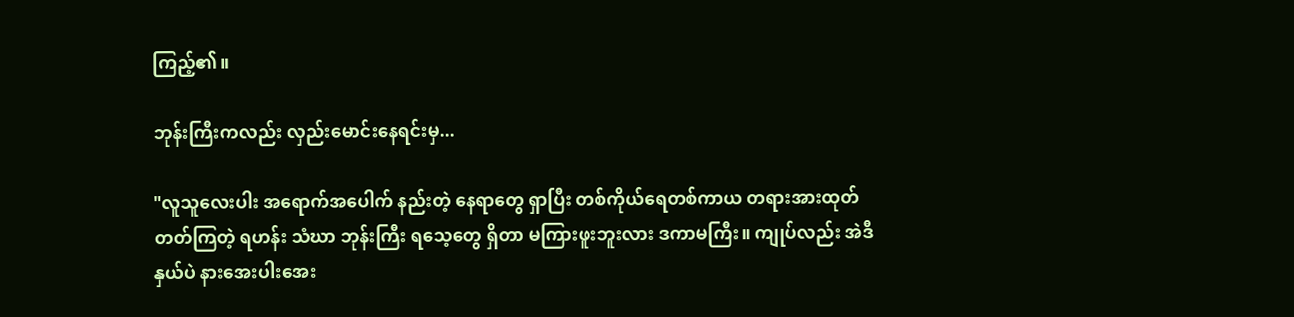ကြည့်၏။

ဘုန်းကြီးကလည်း လှည်းမောင်းနေရင်းမှ...

"လူသူလေးပါး အရောက်အပေါက် နည်းတဲ့ နေရာတွေ ရှာပြီး တစ်ကိုယ်ရေတစ်ကာယ တရားအားထုတ်တတ်ကြတဲ့ ရဟန်း သံဃာ ဘုန်းကြီး ရသေ့တွေ ရှိတာ မကြားဖူးဘူးလား ဒကာမကြီး။ ကျုပ်လည်း အဲဒီနှယ်ပဲ နားအေးပါးအေး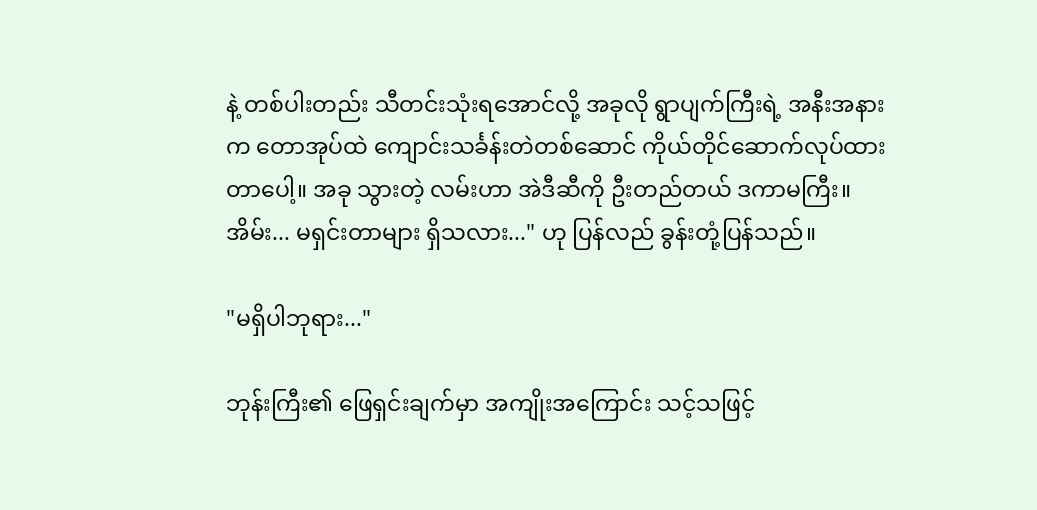နဲ့ တစ်ပါးတည်း သီတင်းသုံးရအောင်လို့ အခုလို ရွာပျက်ကြီးရဲ့ အနီးအနားက တောအုပ်ထဲ ကျောင်းသင်္ခန်းတဲတစ်ဆောင် ကိုယ်တိုင်ဆောက်လုပ်ထားတာပေါ့။ အခု သွားတဲ့ လမ်းဟာ အဲဒီဆီကို ဦးတည်တယ် ဒကာမကြီး။ အိမ်း... မရှင်းတာများ ရှိသလား..." ဟု ပြန်လည် ခွန်းတုံ့ပြန်သည်။

"မရှိပါဘုရား..."

ဘုန်းကြီး၏ ဖြေရှင်းချက်မှာ အကျိုးအကြောင်း သင့်သဖြင့်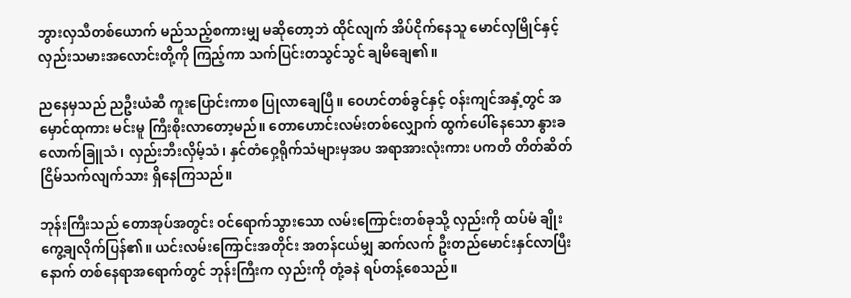ဘွားလှသီတစ်ယောက် မည်သည့်စကားမျှ မဆိုတော့ဘဲ ထိုင်လျက် အိပ်ငိုက်နေသူ မောင်လှမြိုင်နှင့် လှည်းသမားအလောင်းတို့ကို ကြည့်ကာ သက်ပြင်းတသွင်သွင် ချမိချေ၏။

ညနေမှသည် ညဦးယံဆီ ကူးပြောင်းကာစ ပြုလာချေပြီ။ ဝေဟင်တစ်ခွင်နှင့် ဝန်းကျင်အနှံ့တွင် အမှောင်ထုကား မင်းမူ ကြီးစိုးလာတော့မည်။ တောဟောင်းလမ်းတစ်လျှောက် ထွက်ပေါ်နေသော နွားခလောက်ခြူသံ၊ လှည်းဘီးလှိမ့်သံ၊ နှင်တံဝှေ့ရိုက်သံများမှအပ အရာအားလုံးကား ပကတိ တိတ်ဆိတ် ငြိမ်သက်လျက်သား ရှိနေကြသည်။

ဘုန်းကြီးသည် တောအုပ်အတွင်း ဝင်ရောက်သွားသော လမ်းကြောင်းတစ်ခုသို့ လှည်းကို ထပ်မံ ချိုးကွေ့ချလိုက်ပြန်၏။ ယင်းလမ်းကြောင်းအတိုင်း အတန်ငယ်မျှ ဆက်လက် ဦးတည်မောင်းနှင်လာပြီးနောက် တစ်နေရာအရောက်တွင် ဘုန်းကြီးက လှည်းကို တုံ့ခနဲ ရပ်တန့်စေသည်။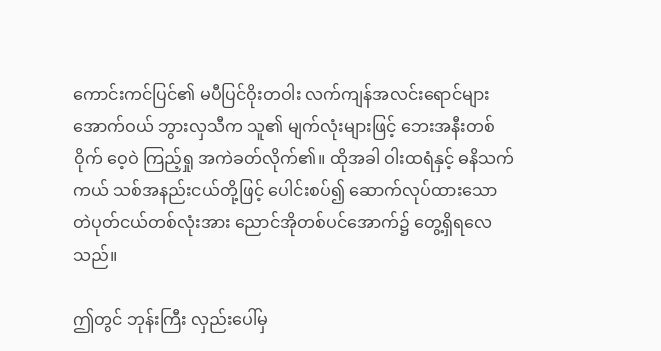ကောင်းကင်ပြင်၏ မပီပြင်ဝိုးတဝါး လက်ကျန်အလင်းရောင်များအောက်ဝယ် ဘွားလှသီက သူ၏ မျက်လုံးများဖြင့် ဘေးအနီးတစ်ဝိုက် ဝေ့ဝဲ ကြည့်ရှု အကဲခတ်လိုက်၏။ ထိုအခါ ဝါးထရံနှင့် ဓနိသက်ကယ် သစ်အနည်းငယ်တို့ဖြင့် ပေါင်းစပ်၍ ဆောက်လုပ်ထားသော တဲပုတ်ငယ်တစ်လုံးအား ညောင်အိုတစ်ပင်အောက်၌ တွေ့ရှိရလေသည်။

ဤတွင် ဘုန်းကြီး လှည်းပေါ်မှ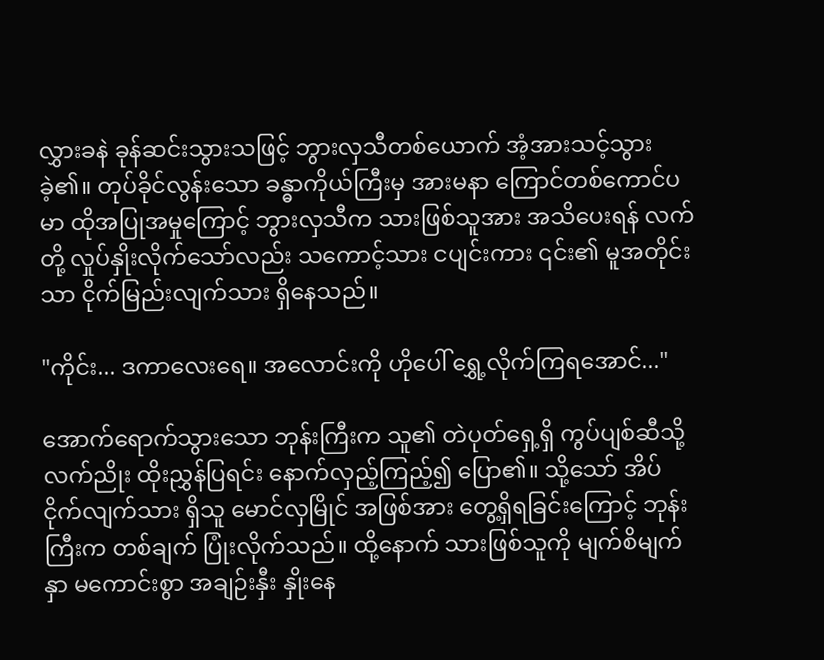လွှားခနဲ ခုန်ဆင်းသွားသဖြင့် ဘွားလှသီတစ်ယောက် အံ့အားသင့်သွားခဲ့၏။ တုပ်ခိုင်လွန်းသော ခန္ဓာကိုယ်ကြီးမှ အားမနာ ကြောင်တစ်ကောင်ပမာ ထိုအပြုအမှုကြောင့် ဘွားလှသီက သားဖြစ်သူအား အသိပေးရန် လက်တို့ လှုပ်နှိုးလိုက်သော်လည်း သကောင့်သား ငပျင်းကား ၎င်း၏ မူအတိုင်းသာ ငိုက်မြည်းလျက်သား ရှိနေသည်။

"ကိုင်း... ဒကာလေးရေ။ အလောင်းကို ဟိုပေါ် ရွှေ့လိုက်ကြရအောင်..."

အောက်ရောက်သွားသော ဘုန်းကြီးက သူ၏ တဲပုတ်ရှေ့ရှိ ကွပ်ပျစ်ဆီသို့ လက်ညိုး ထိုးညွှန်ပြရင်း နောက်လှည့်ကြည့်၍ ပြော၏။ သို့သော် အိပ်ငိုက်လျက်သား ရှိသူ မောင်လှမြိုင် အဖြစ်အား တွေ့ရှိရခြင်းကြောင့် ဘုန်းကြီးက တစ်ချက် ပြုံးလိုက်သည်။ ထို့နောက် သားဖြစ်သူကို မျက်စိမျက်နှာ မကောင်းစွာ အချဉ်းနှီး နှိုးနေ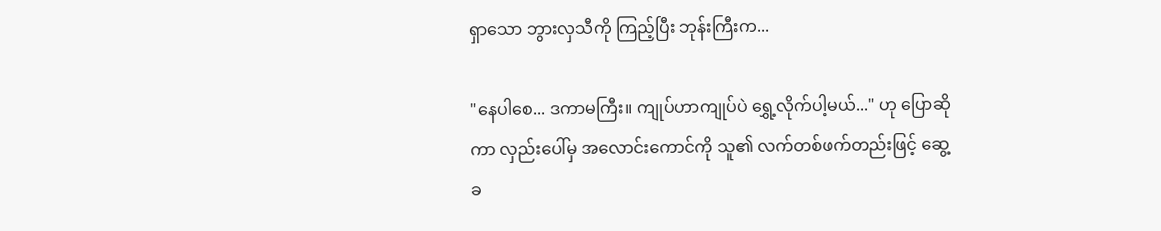ရှာသော ဘွားလှသီကို ကြည့်ပြီး ဘုန်းကြီးက...

"နေပါစေ... ဒကာမကြီး။ ကျုပ်ဟာကျုပ်ပဲ ရွှေ့လိုက်ပါ့မယ်..." ဟု ပြောဆိုကာ လှည်းပေါ်မှ အလောင်းကောင်ကို သူ၏ လက်တစ်ဖက်တည်းဖြင့် ဆွေ့ခ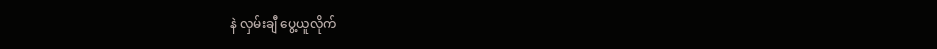နဲ လှမ်းချီ ပွေ့ယူလိုက်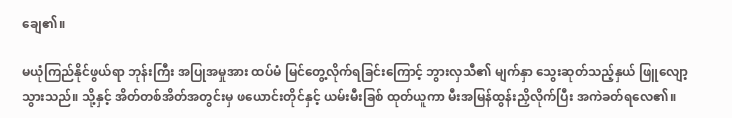ချေ၏။

မယုံကြည်နိုင်ဖွယ်ရာ ဘုန်းကြီး အပြုအမှုအား ထပ်မံ မြင်တွေ့လိုက်ရခြင်းကြောင့် ဘွားလှသီ၏ မျက်နှာ သွေးဆုတ်သည့်နှယ် ဖြူလျော့သွားသည်။ သို့နှင့် အိတ်တစ်အိတ်အတွင်းမှ ဖယောင်းတိုင်နှင့် ယမ်းမီးခြစ် ထုတ်ယူကာ မီးအမြန်ထွန်းညှိလိုက်ပြီး အကဲခတ်ရလေ၏။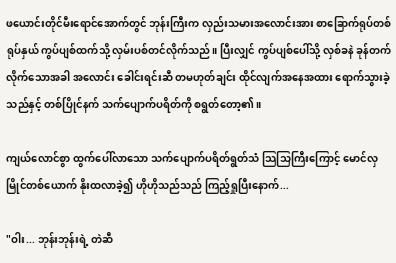ဖယောင်းတိုင်မီးရောင်အောက်တွင် ဘုန်းကြီးက လှည်းသမားအလောင်းအား စာခြောက်ရုပ်တစ်ရုပ်နှယ် ကွပ်ပျစ်ထက်သို့ လှမ်းပစ်တင်လိုက်သည်။ ပြီးလျှင် ကွပ်ပျစ်ပေါ်သို့ လှစ်ခနဲ ခုန်တက်လိုက်သောအခါ အလောင်း ခေါင်းရင်းဆီ တမဟုတ်ချင်း ထိုင်လျက်အနေအထား ရောက်သွားခဲ့သည်နှင့် တစ်ပြိုင်နက် သက်ပျောက်ပရိတ်ကို စရွတ်တော့၏။

ကျယ်လောင်စွာ ထွက်ပေါ်လာသော သက်ပျောက်ပရိတ်ရွတ်သံ သြသြကြီးကြောင့် မောင်လှမြိုင်တစ်ယောက် နိုးထလာခဲ့၍ ဟိုဟိုသည်သည် ကြည့်ရှုပြီးနောက်...

"ဝါး... ဘုန်းဘုန်းရဲ့ တဲဆီ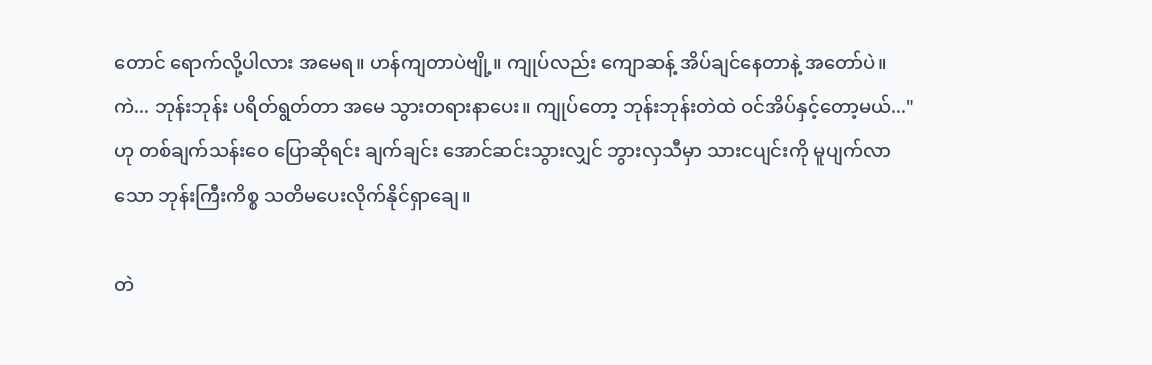တောင် ရောက်လို့ပါလား အမေရ။ ဟန်ကျတာပဲဗျို့။ ကျုပ်လည်း ကျောဆန့် အိပ်ချင်နေတာနဲ့ အတော်ပဲ။ ကဲ... ဘုန်းဘုန်း ပရိတ်ရွတ်တာ အမေ သွားတရားနာပေး။ ကျုပ်တော့ ဘုန်းဘုန်းတဲထဲ ဝင်အိပ်နှင့်တော့မယ်..." ဟု တစ်ချက်သန်းဝေ ပြောဆိုရင်း ချက်ချင်း အောင်ဆင်းသွားလျှင် ဘွားလှသီမှာ သားငပျင်းကို မူပျက်လာသော ဘုန်းကြီးကိစ္စ သတိမပေးလိုက်နိုင်ရှာချေ။

တဲ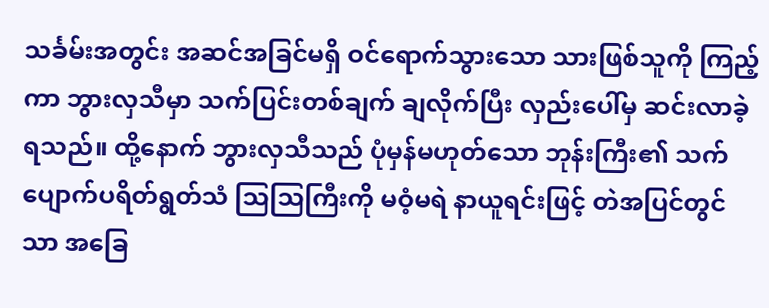သင်္ခမ်းအတွင်း အဆင်အခြင်မရှိ ဝင်ရောက်သွားသော သားဖြစ်သူကို ကြည့်ကာ ဘွားလှသီမှာ သက်ပြင်းတစ်ချက် ချလိုက်ပြီး လှည်းပေါ်မှ ဆင်းလာခဲ့ရသည်။ ထို့နောက် ဘွားလှသီသည် ပုံမှန်မဟုတ်သော ဘုန်းကြီး၏ သက်ပျောက်ပရိတ်ရွတ်သံ သြသြကြီးကို မဝံ့မရဲ နာယူရင်းဖြင့် တဲအပြင်တွင်သာ အခြေ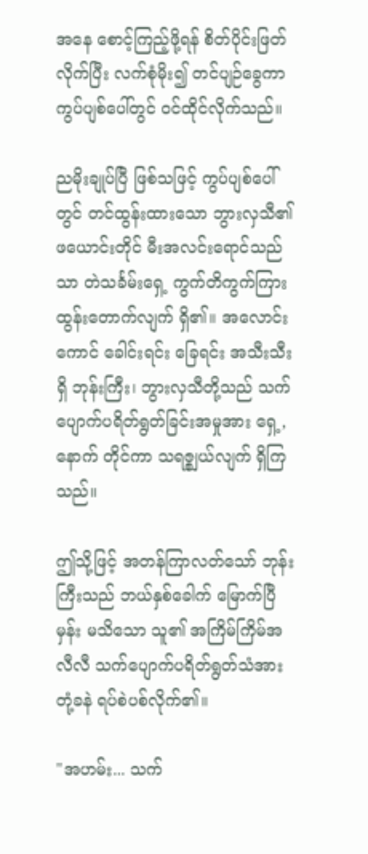အနေ စောင့်ကြည့်ဖို့ရန် စိတ်ပိုင်းဖြတ်လိုက်ပြီး လက်စုံမိုး၍ တင်ပျဉ်ခွေကာ ကွပ်ပျစ်ပေါ်တွင် ဝင်ထိုင်လိုက်သည်။

ညမိုးချုပ်ပြီ ဖြစ်သဖြင့် ကွပ်ပျစ်ပေါ်တွင် တင်ထွန်းထားသော ဘွားလှသီ၏ ဖယောင်းတိုင် မီးအလင်းရောင်သည်သာ တဲသင်္ခမ်းရှေ့ ကွက်တိကွက်ကြား ထွန်းတောက်လျက် ရှိ၏။ အလောင်းကောင် ခေါင်းရင်း ခြေရင်း အသီးသီးရှိ ဘုန်းကြီး၊ ဘွားလှသီတို့သည် သက်ပျောက်ပရိတ်ရွတ်ခြင်းအမှုအား ရှေ့,နောက် တိုင်ကာ သရဇ္စျယ်လျက် ရှိကြသည်။

ဤသို့ဖြင့် အတန်ကြာလတ်သော် ဘုန်းကြီးသည် ဘယ်နှစ်ခေါက် မြောက်ပြီမှန်း မသိသော သူ၏ အကြိမ်ကြိမ်အလီလီ သက်ပျောက်ပရိတ်ရွတ်သံအား တုံ့ခနဲ ရပ်စဲပစ်လိုက်၏။

"အဟမ်း... သက်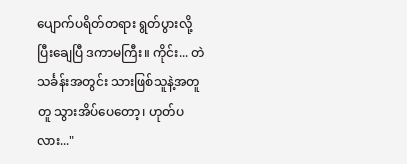ပျောက်ပရိတ်တရား ရွတ်ပွားလို့ ပြီးချေပြီ ဒကာမကြီး။ ကိုင်း... တဲသင်္ခန်းအတွင်း သားဖြစ်သူနဲ့အတူတူ သွားအိပ်ပေတော့၊ ဟုတ်ပလား..."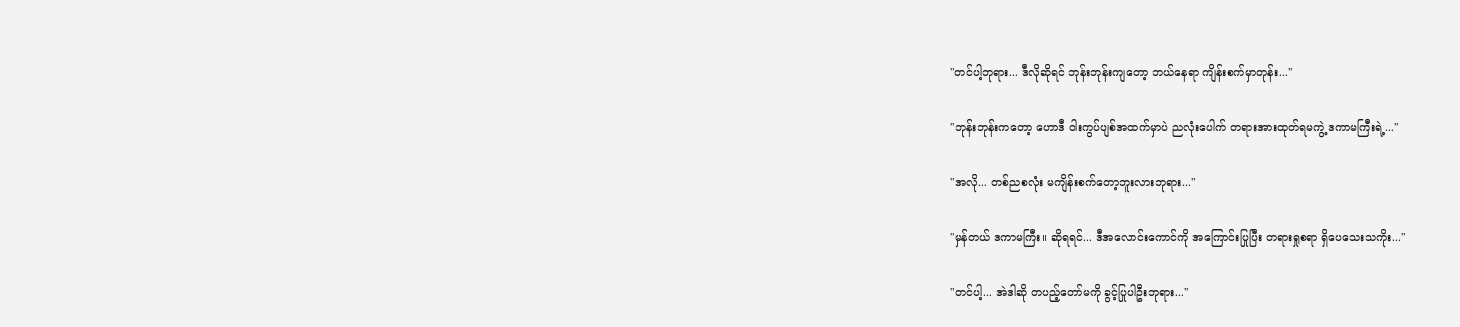"တင်ပါ့ဘုရား... ဒီလိုဆိုရင် ဘုန်းဘုန်းကျတော့ ဘယ်နေရာ ကျိန်းစက်မှာတုန်း..."

"ဘုန်းဘုန်းကတော့ ဟောဒီ ဝါးကွပ်ပျစ်အထက်မှာပဲ ညလုံးပေါက် တရားအားထုတ်ရမကွဲ့ ဒကာမကြီးရဲ့..."

"အလို... တစ်ညစလုံး မကျိန်းစက်တော့ဘူးလားဘုရား..."

"မှန်တယ် ဒကာမကြီး။ ဆိုရရင်... ဒီအလောင်းကောင်ကို အကြောင်းပြုပြီး တရားရှုစရာ ရှိပေသေးသကိုး..."

"တင်ပါ့... အဲဒါဆို တပည့်တော်မကို ခွင့်ပြုပါဦးဘုရား..."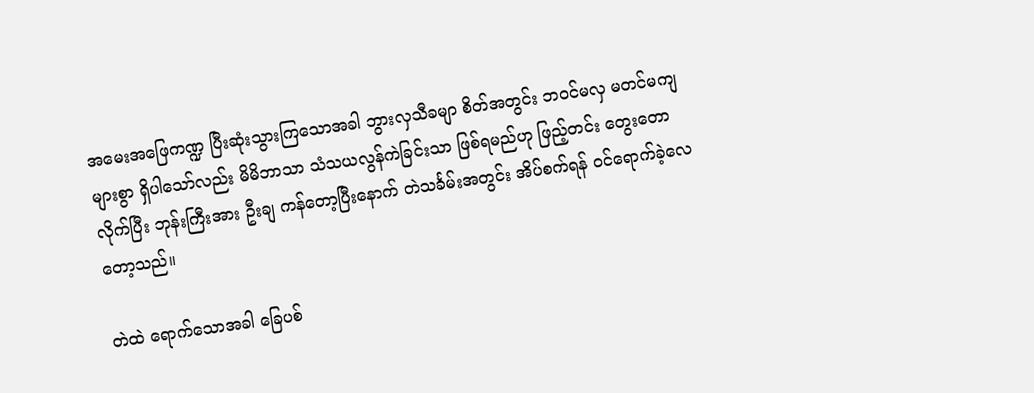အမေးအဖြေကဏ္ဍ ပြီးဆုံးသွားကြသောအခါ ဘွားလှသီခမျာ စိတ်အတွင်း ဘဝင်မလှ မတင်မကျများစွာ ရှိပါသော်လည်း မိမိဘာသာ သံသယလွန်ကဲခြင်းသာ ဖြစ်ရမည်ဟု ဖြည့်တင်း တွေးတောလိုက်ပြီး ဘုန်းကြီးအား ဦးချ ကန်တော့ပြီးနောက် တဲသင်္ခမ်းအတွင်း အိပ်စက်ရန် ဝင်ရောက်ခဲ့လေတော့သည်။

တဲထဲ ရောက်သောအခါ ခြေပစ်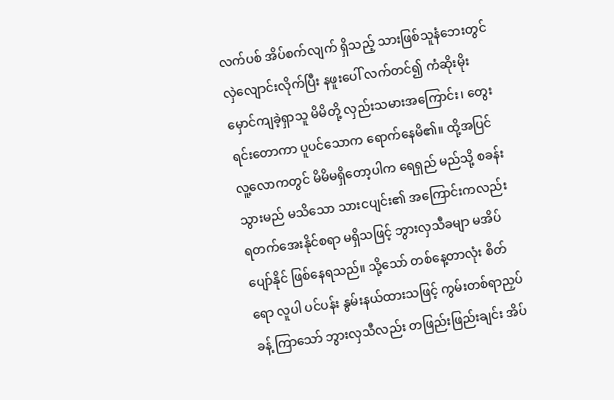လက်ပစ် အိပ်စက်လျက် ရှိသည့် သားဖြစ်သူနံဘေးတွင် လှဲလျောင်းလိုက်ပြီး နဖူးပေါ် လက်တင်၍ ကံဆိုးမိုးမှောင်ကျခဲ့ရှာသူ မိမိတို့ လှည်းသမားအကြောင်း၊ တွေးရင်းတောကာ ပူပင်သောက ရောက်နေမိ၏။ ထို့အပြင် လူ့လောကတွင် မိမိမရှိတော့ပါက ရေရှည် မည်သို့ စခန်းသွားမည် မသိသော သားငပျင်း၏ အကြောင်းကလည်း ရတက်အေးနိုင်စရာ မရှိသဖြင့် ဘွားလှသီခမျာ မအိပ်ပျော်နိုင် ဖြစ်နေရသည်။ သို့သော် တစ်နေ့တာလုံး စိတ်ရော လူပါ ပင်ပန်း နွမ်းနယ်ထားသဖြင့် ကွမ်းတစ်ရာညှပ်ခန့် ကြာသော် ဘွားလှသီလည်း တဖြည်းဖြည်းချင်း အိပ်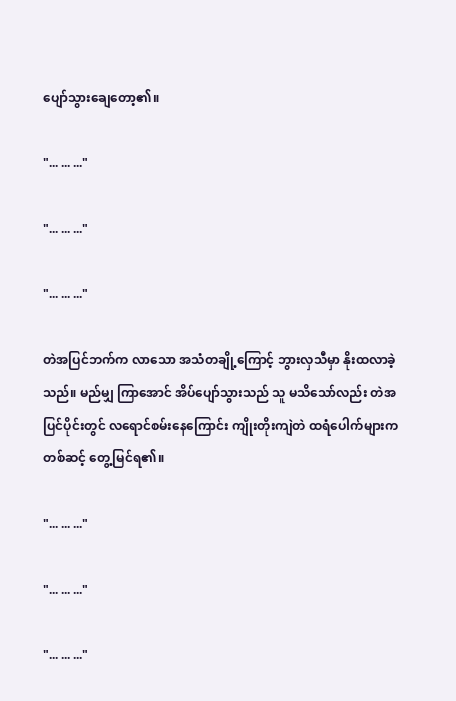ပျော်သွားချေတော့၏။

"... ... ..."

"... ... ..."

"... ... ..."

တဲအပြင်ဘက်က လာသော အသံတချို့ကြောင့် ဘွားလှသီမှာ နိုးထလာခဲ့သည်။ မည်မျှ ကြာအောင် အိပ်ပျော်သွားသည် သူ မသိသော်လည်း တဲအပြင်ပိုင်းတွင် လရောင်စမ်းနေကြောင်း ကျိုးတိုးကျဲတဲ ထရံပေါက်များကတစ်ဆင့် တွေ့မြင်ရ၏။

"... ... ..."

"... ... ..."

"... ... ..."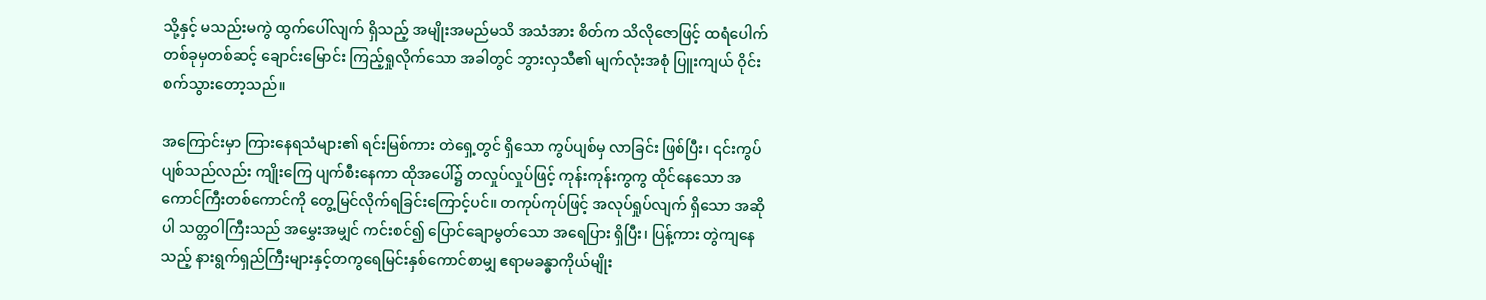သို့နှင့် မသည်းမကွဲ ထွက်ပေါ်လျက် ရှိသည့် အမျိုးအမည်မသိ အသံအား စိတ်က သိလိုဇောဖြင့် ထရံပေါက်တစ်ခုမှတစ်ဆင့် ချောင်းမြောင်း ကြည့်ရှုလိုက်သော အခါတွင် ဘွားလှသီ၏ မျက်လုံးအစုံ ပြူးကျယ် ဝိုင်းစက်သွားတော့သည်။

အကြောင်းမှာ ကြားနေရသံများ၏ ရင်းမြစ်ကား တဲရှေ့တွင် ရှိသော ကွပ်ပျစ်မှ လာခြင်း ဖြစ်ပြီး၊ ၎င်းကွပ်ပျစ်သည်လည်း ကျိုးကြေ ပျက်စီးနေကာ ထိုအပေါ်၌ တလှုပ်လှုပ်ဖြင့် ကုန်းကုန်းကွကွ ထိုင်နေသော အကောင်ကြီးတစ်ကောင်ကို တွေ့မြင်လိုက်ရခြင်းကြောင့်ပင်။ တကုပ်ကုပ်ဖြင့် အလုပ်ရှုပ်လျက် ရှိသော အဆိုပါ သတ္တဝါကြီးသည် အမွှေးအမျှင် ကင်းစင်၍ ပြောင်ချောမွတ်သော အရေပြား ရှိပြီး၊ ပြန့်ကား တွဲကျနေသည့် နားရွက်ရှည်ကြီးများနှင့်တကွရေမြင်းနှစ်ကောင်စာမျှ ဧရာမခန္ဓာကိုယ်မျိုး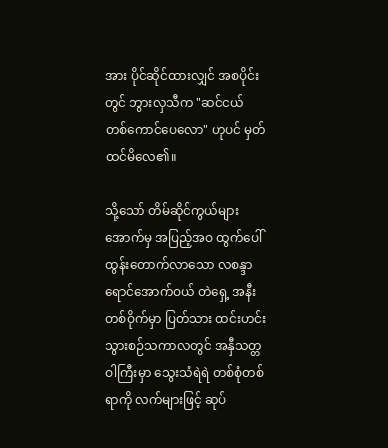အား ပိုင်ဆိုင်ထားလျှင် အစပိုင်းတွင် ဘွားလှသီက "ဆင်ငယ် တစ်ကောင်ပေလော" ဟုပင် မှတ်ထင်မိလေ၏။

သို့သော် တိမ်ဆိုင်ကွယ်များအောက်မှ အပြည့်အဝ ထွက်ပေါ် ထွန်းတောက်လာသော လစန္ဒာရောင်အောက်ဝယ် တဲရှေ့ အနီးတစ်ဝိုက်မှာ ပြတ်သား ထင်းဟင်းသွားစဉ်သကာလတွင် အနှီသတ္တဝါကြီးမှာ သွေးသံရဲရဲ တစ်စုံတစ်ရာကို လက်များဖြင့် ဆုပ်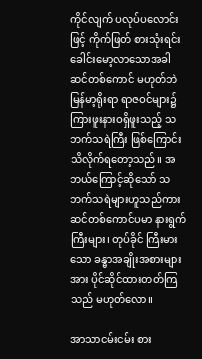ကိုင်လျက် ပလုပ်ပလောင်းဖြင့် ကိုက်ဖြတ် စားသုံးရင်း ခေါင်းမော့လာသောအခါ ဆင်တစ်ကောင် မဟုတ်ဘဲ မြန်မာ့ရိုးရာ ရာဇဝင်များ၌ ကြားဖူးနားဝရှိဖူးသည့် သဘက်သရဲကြီး ဖြစ်ကြောင်း သိလိုက်ရတော့သည်။ အဘယ်ကြောင့်ဆိုသော် သဘက်သရဲများဟူသည်ကား ဆင်တစ်ကောင်ပမာ နားရွက်ကြီးများ၊ တုပ်ခိုင် ကြီးမားသော ခန္ဓာအချိုးအစားများအား ပိုင်ဆိုင်ထားတတ်ကြသည် မဟုတ်လော။

အာသာငမ်းငမ်း စား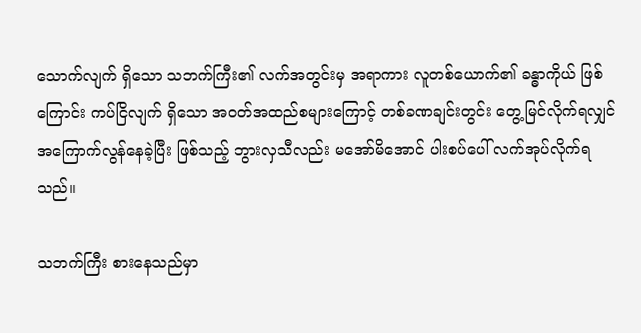သောက်လျက် ရှိသော သဘက်ကြီး၏ လက်အတွင်းမှ အရာကား လူတစ်ယောက်၏ ခန္ဓာကိုယ် ဖြစ်ကြောင်း ကပ်ငြိလျက် ရှိသော အဝတ်အထည်စများကြောင့် တစ်ခဏချင်းတွင်း တွေ့မြင်လိုက်ရလျှင် အကြောက်လွန်နေခဲ့ပြီး ဖြစ်သည့် ဘွားလှသီလည်း မအော်မိအောင် ပါးစပ်ပေါ် လက်အုပ်လိုက်ရသည်။

သဘက်ကြီး စားနေသည်မှာ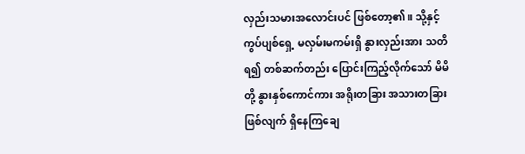လှည်းသမားအလောင်းပင် ဖြစ်တော့၏။ သို့နှင့် ကွပ်ပျစ်ရှေ့ မလှမ်းမကမ်းရှိ နွားလှည်းအား သတိရ၍ တစ်ဆက်တည်း ပြောင်းကြည့်လိုက်သော် မိမိတို့ နွားနှစ်ကောင်ကား အရိုးတခြား အသားတခြား ဖြစ်လျက် ရှိနေကြချေ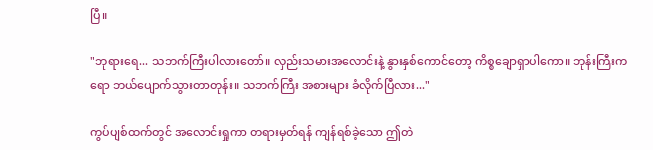ပြီ။

"ဘုရားရေ... သဘက်ကြီးပါလားတော်။ လှည်းသမားအလောင်းနဲ့ နွားနှစ်ကောင်တော့ ကိစ္စချောရှာပါကော။ ဘုန်းကြီးကရော ဘယ်ပျောက်သွားတာတုန်း။ သဘက်ကြီး အစားများ ခံလိုက်ပြီလား..."

ကွပ်ပျစ်ထက်တွင် အလောင်းရှုကာ တရားမှတ်ရန် ကျန်ရစ်ခဲ့သော ဤတဲ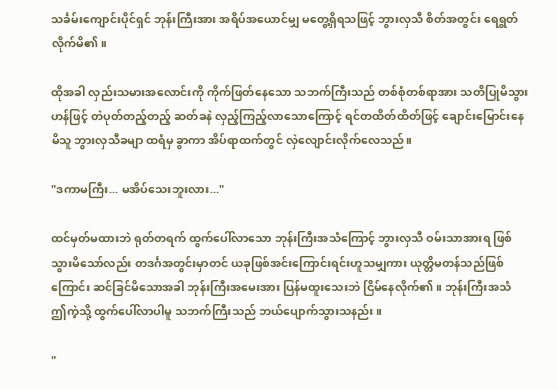သင်္ခမ်းကျောင်းပိုင်ရှင် ဘုန်းကြီးအား အရိပ်အယောင်မျှ မတွေ့ရှိရသဖြင့် ဘွားလှသီ စိတ်အတွင်း ရေရွတ်လိုက်မိ၏။

ထိုအခါ လှည်းသမားအလောင်းကို ကိုက်ဖြတ်နေသော သဘက်ကြီးသည် တစ်စုံတစ်ရာအား သတိပြုမိသွားဟန်ဖြင့် တဲပုတ်တည့်တည့် ဆတ်ခနဲ လှည့်ကြည့်လာသောကြောင့် ရင်တထိတ်ထိတ်ဖြင့် ချောင်းမြောင်းနေမိသူ ဘွားလှသီခမျာ ထရံမှ ခွာကာ အိပ်ရာထက်တွင် လှဲလျောင်းလိုက်လေသည်။

"ဒကာမကြီး... မအိပ်သေးဘူးလား..."

ထင်မှတ်မထားဘဲ ရုတ်တရက် ထွက်ပေါ်လာသော ဘုန်းကြီးအသံကြောင့် ဘွားလှသီ ဝမ်းသာအားရ ဖြစ်သွားမိသော်လည်း တဒင်္ဂအတွင်းမှာတင် ယခုဖြစ်အင်းကြောင်းရင်းဟူသမျှကား ယုတ္တိမတန်သည်ဖြစ်ကြောင်း ဆင်ခြင်မိသောအခါ ဘုန်းကြီးအမေးအား ပြန်မထူးသေးဘဲ ငြိမ်နေလိုက်၏။ ဘုန်းကြီးအသံ ဤကဲ့သို့ ထွက်ပေါ်လာပါမူ သဘက်ကြီးသည် ဘယ်ပျောက်သွားသနည်း။

"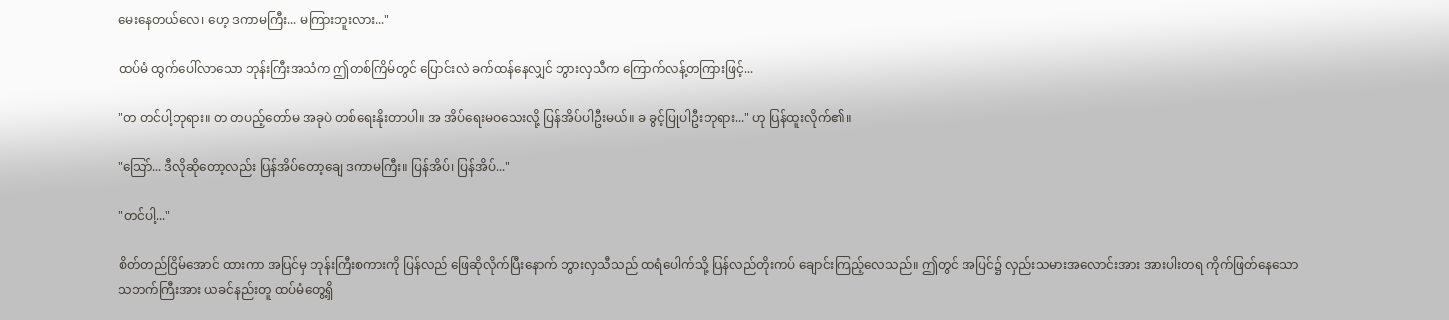မေးနေတယ်လေ၊ ဟေ့ ဒကာမကြီး... မကြားဘူးလား..."

ထပ်မံ ထွက်ပေါ်လာသော ဘုန်းကြီးအသံက ဤတစ်ကြိမ်တွင် ပြောင်းလဲ ခက်ထန်နေလျှင် ဘွားလှသီက ကြောက်လန့်တကြားဖြင့်...

"တ တင်ပါ့ဘုရား။ တ တပည့်တော်မ အခုပဲ တစ်ရေးနိုးတာပါ။ အ အိပ်ရေးမဝသေးလို့ ပြန်အိပ်ပါဦးမယ်။ ခ ခွင့်ပြုပါဦးဘုရား..." ဟု ပြန်ထူးလိုက်၏။

"သြော်... ဒီလိုဆိုတော့လည်း ပြန်အိပ်တော့ချေ ဒကာမကြီး။ ပြန်အိပ်၊ ပြန်အိပ်..."

"တင်ပါ့..."

စိတ်တည်ငြိမ်အောင် ထားကာ အပြင်မှ ဘုန်းကြီးစကားကို ပြန်လည် ဖြေဆိုလိုက်ပြီးနောက် ဘွားလှသီသည် ထရံပေါက်သို့ ပြန်လည်တိုးကပ် ချောင်းကြည့်လေသည်။ ဤတွင် အပြင်၌ လှည်းသမားအလောင်းအား အားပါးတရ ကိုက်ဖြတ်နေသော သဘက်ကြီးအား ယခင်နည်းတူ ထပ်မံတွေ့ရှိ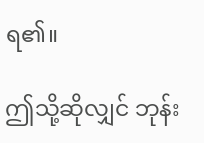ရ၏။

ဤသို့ဆိုလျှင် ဘုန်း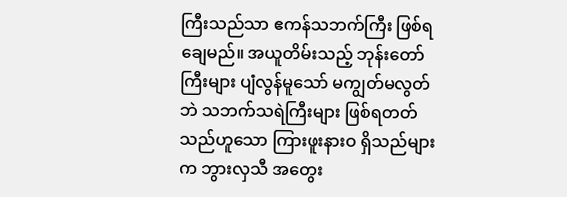ကြီးသည်သာ ဧကန်သဘက်ကြီး ဖြစ်ရချေမည်။ အယူတိမ်းသည့် ဘုန်းတော်ကြီးများ ပျံလွန်မူသော် မကျွတ်မလွတ်ဘဲ သဘက်သရဲကြီးများ ဖြစ်ရတတ်သည်ဟူသော ကြားဖူးနားဝ ရှိသည်များက ဘွားလှသီ အတွေး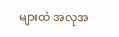များထဲ အလုအ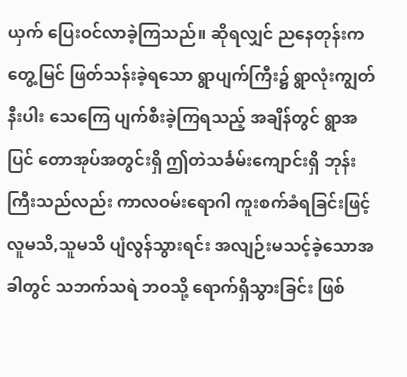ယှက် ပြေးဝင်လာခဲ့ကြသည်။ ဆိုရလျှင် ညနေတုန်းက တွေ့မြင် ဖြတ်သန်းခဲ့ရသော ရွာပျက်ကြီး၌ ရွာလုံးကျွတ်နီးပါး သေကြေ ပျက်စီးခဲ့ကြရသည့် အချိန်တွင် ရွာအပြင် တောအုပ်အတွင်းရှိ ဤတဲသင်္ခမ်းကျောင်းရှိ ဘုန်းကြီးသည်လည်း ကာလဝမ်းရောဂါ ကူးစက်ခံရခြင်းဖြင့် လူမသိ,သူမသိ ပျံလွန်သွားရင်း အလျဉ်းမသင့်ခဲ့သောအခါတွင် သဘက်သရဲ ဘဝသို့ ရောက်ရှိသွားခြင်း ဖြစ်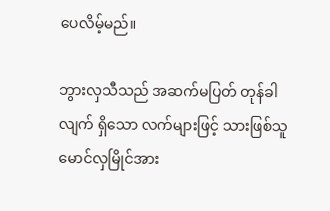ပေလိမ့်မည်။

ဘွားလှသီသည် အဆက်မပြတ် တုန်ခါလျက် ရှိသော လက်များဖြင့် သားဖြစ်သူ မောင်လှမြိုင်အား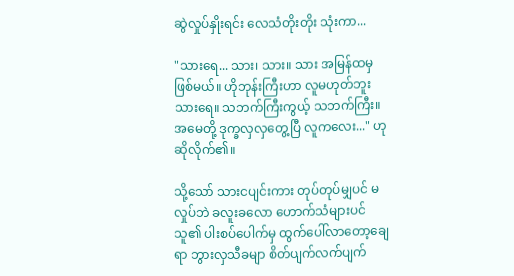ဆွဲလှုပ်နှိုးရင်း လေသံတိုးတိုး သုံးကာ...

"သားရေ... သား၊ သား။ သား အမြန်ထမှ ဖြစ်မယ်။ ဟိုဘုန်းကြီးဟာ လူမဟုတ်ဘူး သားရေ။ သဘက်ကြီးကွယ့် သဘက်ကြီး။ အမေတို့ ဒုက္ခလှလှတွေ့ပြီ လူကလေး..." ဟု ဆိုလိုက်၏။

သို့သော် သားငပျင်းကား တုပ်တုပ်မျှပင် မလှုပ်ဘဲ ခလူးခလော ဟောက်သံများပင် သူ၏ ပါးစပ်ပေါက်မှ ထွက်ပေါ်လာတော့ချေရာ ဘွားလှသီခမျာ စိတ်ပျက်လက်ပျက်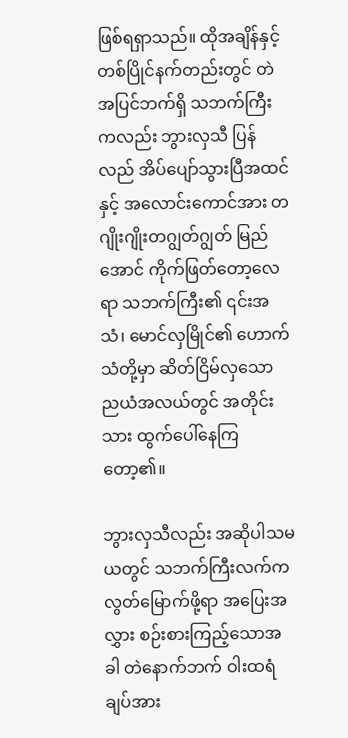ဖြစ်ရရှာသည်။ ထိုအချိန်နှင့် တစ်ပြိုင်နက်တည်းတွင် တဲအပြင်ဘက်ရှိ သဘက်ကြီးကလည်း ဘွားလှသီ ပြန်လည် အိပ်ပျော်သွားပြီအထင်နှင့် အလောင်းကောင်အား တဂျိုးဂျိုးတဂျွတ်ဂျွတ် မြည်အောင် ကိုက်ဖြတ်တော့လေရာ သဘက်ကြီး၏ ၎င်းအသံ၊ မောင်လှမြိုင်၏ ဟောက်သံတို့မှာ ဆိတ်ငြိမ်လှသော ညယံအလယ်တွင် အတိုင်းသား ထွက်ပေါ်နေကြတော့၏။

ဘွားလှသီလည်း အဆိုပါသမယတွင် သဘက်ကြီးလက်က လွတ်မြောက်ဖို့ရာ အပြေးအလွှား စဉ်းစားကြည့်သောအခါ တဲနောက်ဘက် ဝါးထရံချပ်အား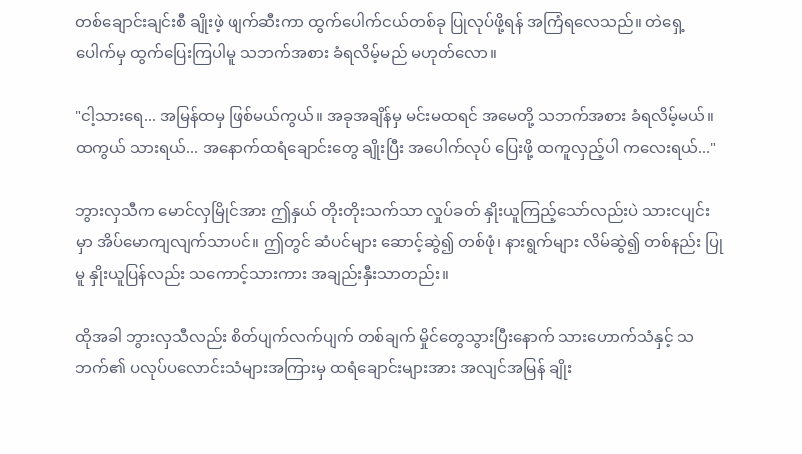တစ်ချောင်းချင်းစီ ချိုးဖဲ့ ဖျက်ဆီးကာ ထွက်ပေါက်ငယ်တစ်ခု ပြုလုပ်ဖို့ရန် အကြံရလေသည်။ တဲရှေ့ပေါက်မှ ထွက်ပြေးကြပါမူ သဘက်အစား ခံရလိမ့်မည် မဟုတ်လော။

"ငါ့သားရေ... အမြန်ထမှ ဖြစ်မယ်ကွယ်။ အခုအချိန်မှ မင်းမထရင် အမေတို့ သဘက်အစား ခံရလိမ့်မယ်။ ထကွယ် သားရယ်... အနောက်ထရံချောင်းတွေ ချိုးပြီး အပေါက်လုပ် ပြေးဖို့ ထကူလှည့်ပါ ကလေးရယ်..."

ဘွားလှသီက မောင်လှမြိုင်အား ဤနှယ် တိုးတိုးသက်သာ လှုပ်ခတ် နှိုးယူကြည့်သော်လည်းပဲ သားငပျင်းမှာ အိပ်မောကျလျက်သာပင်။ ဤတွင် ဆံပင်များ ဆောင့်ဆွဲ၍ တစ်ဖုံ၊ နားရွက်များ လိမ်ဆွဲ၍ တစ်နည်း ပြုမူ နှိုးယူပြန်လည်း သကောင့်သားကား အချည်းနှီးသာတည်း။

ထိုအခါ ဘွားလှသီလည်း စိတ်ပျက်လက်ပျက် တစ်ချက် မှိုင်တွေသွားပြီးနောက် သားဟောက်သံနှင့် သဘက်၏ ပလုပ်ပလောင်းသံများအကြားမှ ထရံချောင်းများအား အလျင်အမြန် ချိုး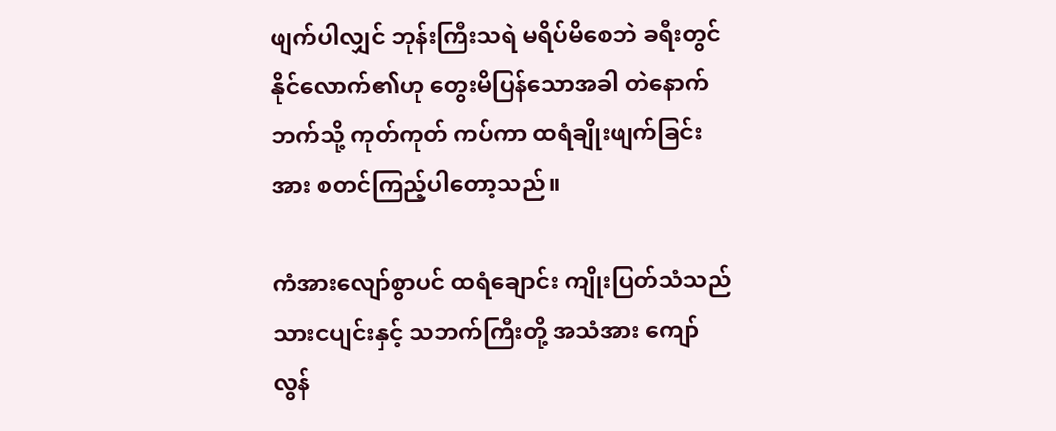ဖျက်ပါလျှင် ဘုန်းကြီးသရဲ မရိပ်မိစေဘဲ ခရီးတွင်နိုင်လောက်၏ဟု တွေးမိပြန်သောအခါ တဲနောက်ဘက်သို့ ကုတ်ကုတ် ကပ်ကာ ထရံချိုးဖျက်ခြင်းအား စတင်ကြည့်ပါတော့သည်။

ကံအားလျော်စွာပင် ထရံချောင်း ကျိုးပြတ်သံသည် သားငပျင်းနှင့် သဘက်ကြီးတို့ အသံအား ကျော်လွန်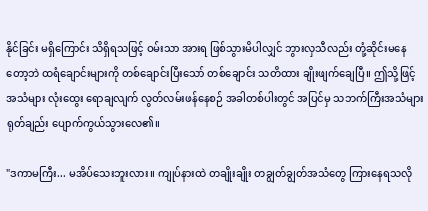နိုင်ခြင်း မရှိကြောင်း သိရှိရသဖြင့် ဝမ်းသာ အားရ ဖြစ်သွားမိပါလျှင် ဘွားလှသီလည်း တုံ့ဆိုင်းမနေတော့ဘဲ ထရံချောင်းများကို တစ်ချောင်းပြီးသော် တစ်ချောင်း သတိထား ချိုးဖျက်ချေပြီ။ ဤသို့ဖြင့် အသံများ လုံးထွေး ရောချလျက် လွတ်လမ်းဖန်နေစဉ် အခါတစ်ပါးတွင် အပြင်မှ သဘက်ကြီးအသံများ ရုတ်ချည်း ပျောက်ကွယ်သွားလေ၏။

"ဒကာမကြီး... မအိပ်သေးဘူးလား။ ကျုပ်နားထဲ တချိုးချိုး တချွတ်ချွတ်အသံတွေ ကြားနေရသလို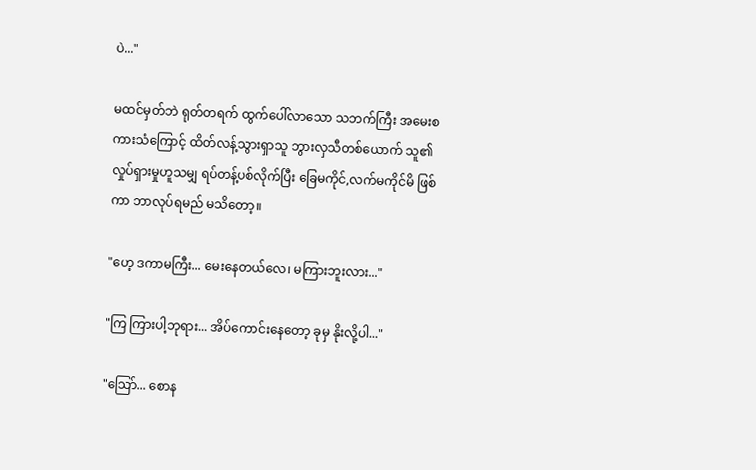ပဲ..."

မထင်မှတ်ဘဲ ရုတ်တရက် ထွက်ပေါ်လာသော သဘက်ကြီး အမေးစကားသံကြောင့် ထိတ်လန့်သွားရှာသူ ဘွားလှသီတစ်ယောက် သူ၏ လှုပ်ရှားမှုဟူသမျှ ရပ်တန့်ပစ်လိုက်ပြီး ခြေမကိုင်,လက်မကိုင်မိ ဖြစ်ကာ ဘာလုပ်ရမည် မသိတော့။

"ဟေ့ ဒကာမကြီး... မေးနေတယ်လေ၊ မကြားဘူးလား..."

"ကြ ကြားပါ့ဘုရား... အိပ်ကောင်းနေတော့ ခုမှ နိုးလို့ပါ..."

"သြော်... စောန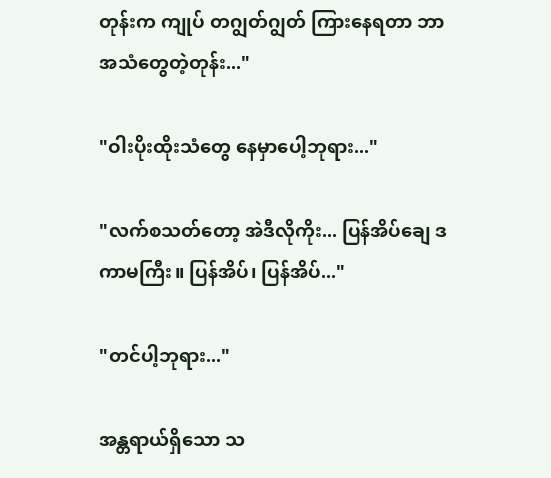တုန်းက ကျုပ် တဂျွတ်ဂျွတ် ကြားနေရတာ ဘာအသံတွေတဲ့တုန်း..."

"ဝါးပိုးထိုးသံတွေ နေမှာပေါ့ဘုရား..."

"လက်စသတ်တော့ အဲဒီလိုကိုး... ပြန်အိပ်ချေ ဒကာမကြီး။ ပြန်အိပ်၊ ပြန်အိပ်..."

"တင်ပါ့ဘုရား..."

အန္တရာယ်ရှိသော သ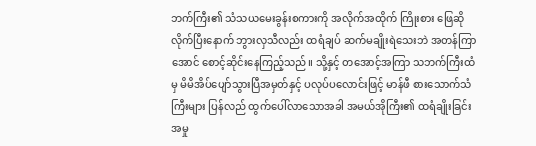ဘက်ကြီး၏ သံသယမေးခွန်းစကားကို အလိုက်အထိုက် ကြိုးစား ဖြေဆိုလိုက်ပြီးနောက် ဘွားလှသီလည်း ထရံချပ် ဆက်မချိုးရဲသေးဘဲ အတန်ကြာအောင် စောင့်ဆိုင်းနေကြည့်သည်။ သို့နှင့် တအောင့်အကြာ သဘက်ကြီးထံမှ မိမိအိပ်ပျော်သွားပြီအမှတ်နှင့် ပလုပ်ပလောင်းဖြင့် မာန်ဖီ စားသောက်သံကြီးများ ပြန်လည် ထွက်ပေါ်လာသောအခါ အမယ်အိုကြီး၏ ထရံချိုးခြင်းအမှု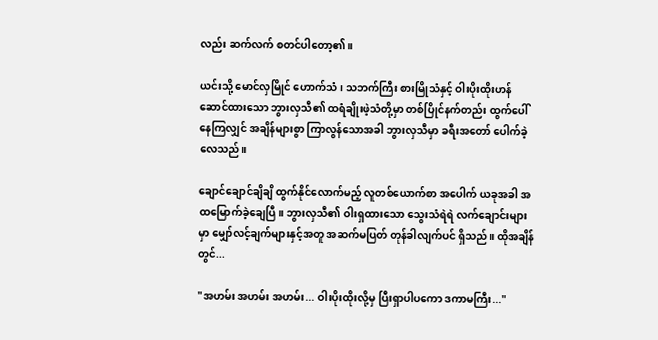လည်း ဆက်လက် စတင်ပါတော့၏။

ယင်းသို့ မောင်လှမြိုင် ဟောက်သံ၊ သဘက်ကြီး စားမြိုသံနှင့် ဝါးပိုးထိုးဟန် ဆောင်ထားသော ဘွားလှသီ၏ ထရံချိုးဖဲ့သံတို့မှာ တစ်ပြိုင်နက်တည်း ထွက်ပေါ်နေကြလျှင် အချိန်များစွာ ကြာလွန်သောအခါ ဘွားလှသီမှာ ခရီးအတော် ပေါက်ခဲ့လေသည်။

ချောင်ချောင်ချိချိ ထွက်နိုင်လောက်မည့် လူတစ်ယောက်စာ အပေါက် ယခုအခါ အထမြောက်ခဲ့ချေပြီ။ ဘွားလှသီ၏ ဝါးရှထားသော သွေးသံရဲရဲ လက်ချောင်းများမှာ မျှော်လင့်ချက်များနှင့်အတူ အဆက်မပြတ် တုန်ခါလျက်ပင် ရှိသည်။ ထိုအချိန်တွင်...

"အဟမ်း အဟမ်း အဟမ်း... ဝါးပိုးထိုးလို့မှ ပြီးရှာပါပကော ဒကာမကြီး..."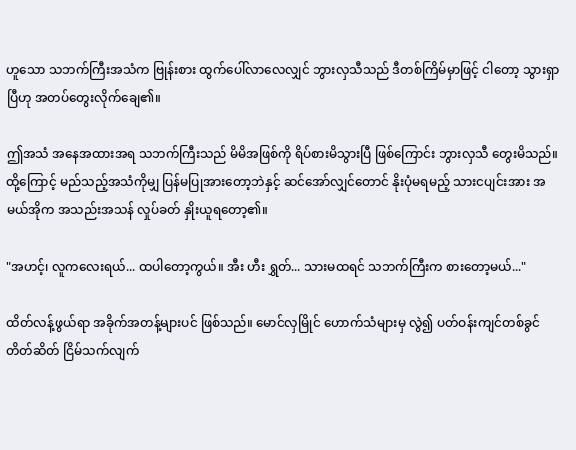ဟူသော သဘက်ကြီးအသံက ဗြုန်းစား ထွက်ပေါ်လာလေလျှင် ဘွားလှသီသည် ဒီတစ်ကြိမ်မှာဖြင့် ငါတော့ သွားရှာပြီဟု အတပ်တွေးလိုက်ချေ၏။

ဤအသံ အနေအထားအရ သဘက်ကြီးသည် မိမိအဖြစ်ကို ရိပ်စားမိသွားပြီ ဖြစ်ကြောင်း ဘွားလှသီ တွေးမိသည်။ ထို့ကြောင့် မည်သည့်အသံကိုမျှ ပြန်မပြုအားတော့ဘဲနှင့် ဆင်အော်လျှင်တောင် နိုးပုံမရမည့် သားငပျင်းအား အမယ်အိုက အသည်းအသန် လှုပ်ခတ် နှိုးယူရတော့၏။

"အဟင့်၊ လူကလေးရယ်... ထပါတော့ကွယ်။ အီး ဟီး ရွှတ်... သားမထရင် သဘက်ကြီးက စားတော့မယ်..."

ထိတ်လန့်ဖွယ်ရာ အခိုက်အတန့်များပင် ဖြစ်သည်။ မောင်လှမြိုင် ဟောက်သံများမှ လွဲ၍ ပတ်ဝန်းကျင်တစ်ခွင် တိတ်ဆိတ် ငြိမ်သက်လျက်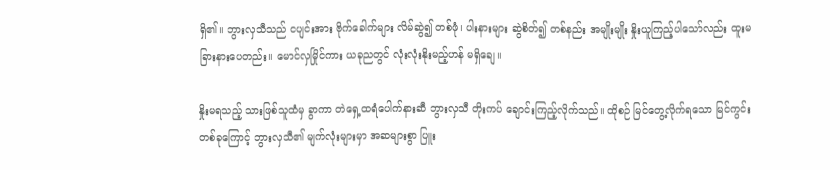ရှိ၏။ ဘွားလှသီသည် ငပျင်းအား ဗိုက်ခေါက်များ လိမ်ဆွဲ၍ တစ်ဖုံ၊ ပါးနားများ ဆွဲစိတ်၍ တစ်နည်း အမျိုးမျိုး နှိုးယူကြည့်ပါသော်လည်း ထူးမခြားနားပေတည်း။ မောင်လှမြိုင်ကား ယခုညတွင် လုံးလုံးနိုးမည့်ဟန် မရှိချေ။

နှိုးမရသည့် သားဖြစ်သူထံမှ ခွာကာ တဲရှေ့ထရံပေါက်နားဆီ ဘွားလှသီ တိုးကပ် ချောင်းကြည့်လိုက်သည်။ ထိုစဉ် မြင်တွေ့လိုက်ရသော မြင်ကွင်းတစ်ခုကြောင့် ဘွားလှသီ၏ မျက်လုံးများမှာ အဆများစွာ ပြူး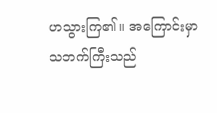ဟသွားကြ၏။ အကြောင်းမှာ သဘက်ကြီးသည်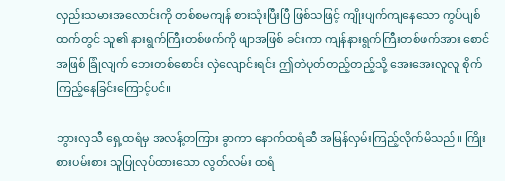လှည်းသမားအလောင်းကို တစ်စမကျန် စားသုံးပြီးပြီ ဖြစ်သဖြင့် ကျိုးပျက်ကျနေသော ကွပ်ပျစ်ထက်တွင် သူ၏ နားရွက်ကြီးတစ်ဖက်ကို ဖျာအဖြစ် ခင်းကာ ကျန်နားရွက်ကြီးတစ်ဖက်အား စောင်အဖြစ် ခြုံလျက် ဘေးတစ်စောင်း လှဲလျောင်းရင်း ဤတဲပုတ်တည့်တည့်သို့ အေးအေးလူလူ စိုက်ကြည့်နေခြင်းကြောင့်ပင်။

ဘွားလှသီ ရှေ့ထရံမှ အလန့်တကြား ခွာကာ နောက်ထရံဆီ အမြန်လှမ်းကြည့်လိုက်မိသည်။ ကြိုးစားပမ်းစား သူပြုလုပ်ထားသော လွတ်လမ်း ထရံ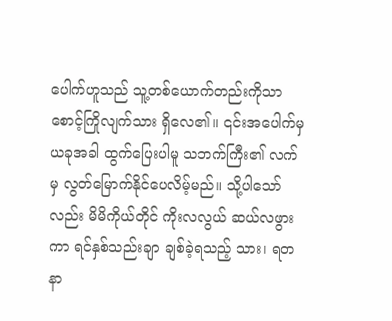ပေါက်ဟူသည် သူ့တစ်ယောက်တည်းကိုသာ စောင့်ကြိုလျက်သား ရှိလေ၏။ ၎င်းအပေါက်မှ ယခုအခါ ထွက်ပြေးပါမူ သဘက်ကြီး၏ လက်မှ လွတ်မြောက်နိုင်ပေလိမ့်မည်။ သို့ပါသော်လည်း မိမိကိုယ်တိုင် ကိုးလလွယ် ဆယ်လဖွားကာ ရင်နှစ်သည်းချာ ချစ်ခဲ့ရသည့် သား၊ ရတနာ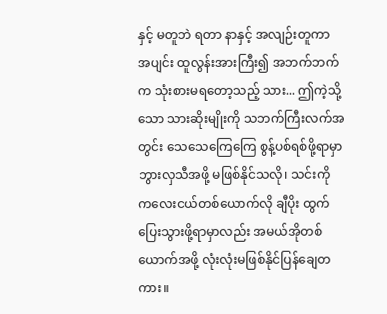နှင့် မတူဘဲ ရတာ နာနှင့် အလျဉ်းတူကာ အပျင်း ထူလွန်းအားကြီး၍ အဘက်ဘက်က သုံးစားမရတော့သည့် သား... ဤကဲ့သို့သော သားဆိုးမျိုးကို သဘက်ကြီးလက်အတွင်း သေသေကြေကြေ စွန့်ပစ်ရစ်ဖို့ရာမှာ ဘွားလှသီအဖို့ မဖြစ်နိုင်သလို၊ သင်းကို ကလေးငယ်တစ်ယောက်လို ချီပိုး ထွက်ပြေးသွားဖို့ရာမှာလည်း အမယ်အိုတစ်ယောက်အဖို့ လုံးလုံးမဖြစ်နိုင်ပြန်ချေတကား။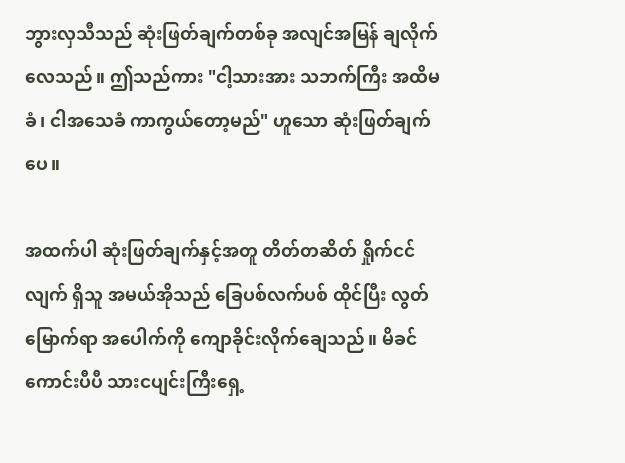ဘွားလှသီသည် ဆုံးဖြတ်ချက်တစ်ခု အလျင်အမြန် ချလိုက်လေသည်။ ဤသည်ကား "ငါ့သားအား သဘက်ကြီး အထိမခံ၊ ငါအသေခံ ကာကွယ်တော့မည်" ဟူသော ဆုံးဖြတ်ချက်ပေ။

အထက်ပါ ဆုံးဖြတ်ချက်နှင့်အတူ တိတ်တဆိတ် ရှိုက်ငင်လျက် ရှိသူ အမယ်အိုသည် ခြေပစ်လက်ပစ် ထိုင်ပြီး လွတ်မြောက်ရာ အပေါက်ကို ကျောခိုင်းလိုက်ချေသည်။ မိခင်ကောင်းပီပီ သားငပျင်းကြီးရှေ့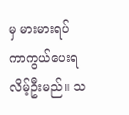မှ မားမားရပ် ကာကွယ်ပေးရလိမ့်ဦးမည်။ သ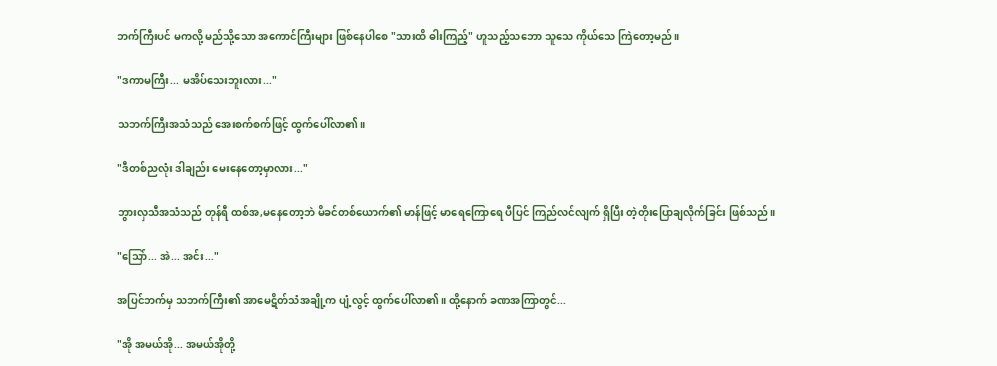ဘက်ကြီးပင် မကလို့ မည်သို့သော အကောင်ကြီးများ ဖြစ်နေပါစေ "သားထိ ဓါးကြည့်" ဟူသည့်သဘော သူသေ ကိုယ်သေ ကြဲတော့မည်။

"ဒကာမကြီး... မအိပ်သေးဘူးလား..."

သဘက်ကြီးအသံသည် အေးစက်စက်ဖြင့် ထွက်ပေါ်လာ၏။

"ဒီတစ်ညလုံး ဒါချည်း မေးနေတော့မှာလား..."

ဘွားလှသီအသံသည် တုန်ရီ ထစ်အ,မနေတော့ဘဲ မိခင်တစ်ယောက်၏ မာန်ဖြင့် မာရေကြောရေ ပီပြင် ကြည်လင်လျက် ရှိပြီး တဲ့တိုးပြောချလိုက်ခြင်း ဖြစ်သည်။

"သြော်... အဲ... အင်း..."

အပြင်ဘက်မှ သဘက်ကြီး၏ အာမေဋိတ်သံအချို့က ပျံ့လွင့် ထွက်ပေါ်လာ၏။ ထို့နောက် ခဏအကြာတွင်...

"အို အမယ်အို... အမယ်အိုတို့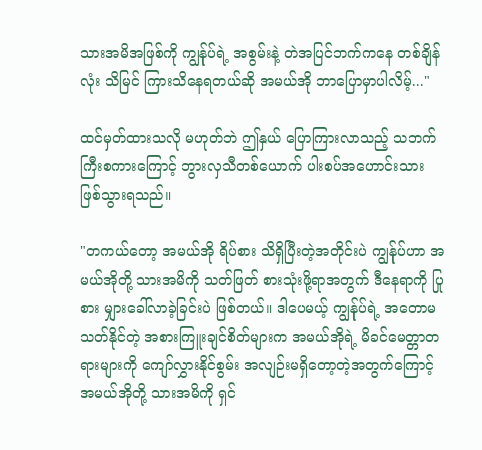သားအမိအဖြစ်ကို ကျွန်ုပ်ရဲ့ အစွမ်းနဲ့ တဲအပြင်ဘက်ကနေ တစ်ချိန်လုံး သိမြင် ကြားသိနေရတယ်ဆို အမယ်အို ဘာပြောမှာပါလိမ့်..."

ထင်မှတ်ထားသလို မဟုတ်ဘဲ ဤနှယ် ပြောကြားလာသည့် သဘက်ကြီးစကားကြောင့် ဘွားလှသီတစ်ယောက် ပါးစပ်အဟောင်းသား ဖြစ်သွားရသည်။

"တကယ်တော့ အမယ်အို ရိပ်စား သိရှိပြီးတဲ့အတိုင်းပဲ ကျွန်ုပ်ဟာ အမယ်အိုတို့ သားအမိကို သတ်ဖြတ် စားသုံးဖို့ရာအတွက် ဒီနေရာကို ပြုစား မျှားခေါ်လာခဲ့ခြင်းပဲ ဖြစ်တယ်။ ဒါပေမယ့် ကျွန်ုပ်ရဲ့ အတောမသတ်နိုင်တဲ့ အစားကြူးချင်စိတ်များက အမယ်အိုရဲ့ မိခင်မေတ္တာတရားများကို ကျော်လွှားနိုင်စွမ်း အလျဉ်းမရှိတော့တဲ့အတွက်ကြောင့် အမယ်အိုတို့ သားအမိကို ရှင်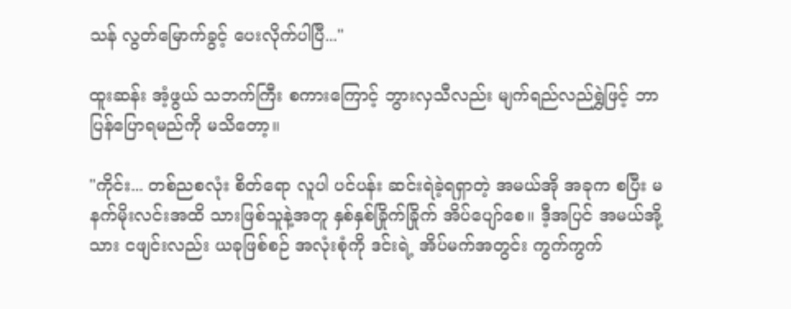သန် လွတ်မြောက်ခွင့် ပေးလိုက်ပါပြီ..."

ထူးဆန်း အံ့ဖွယ် သဘက်ကြီး စကားကြောင့် ဘွားလှသီလည်း မျက်ရည်လည်ရွှဲဖြင့် ဘာပြန်ပြောရမည်ကို မသိတော့။

"ကိုင်း... တစ်ညစလုံး စိတ်ရော လူပါ ပင်ပန်း ဆင်းရဲခဲ့ရရှာတဲ့ အမယ်အို အခုက စပြီး မနက်မိုးလင်းအထိ သားဖြစ်သူနဲ့အတူ နှစ်နှစ်ခြိုက်ခြိုက် အိပ်ပျော်စေ။ ဒီ့အပြင် အမယ်အို့သား ငဖျင်းလည်း ယခုဖြစ်စဉ် အလုံးစုံကို ဒင်းရဲ့ အိပ်မက်အတွင်း ကွက်ကွက်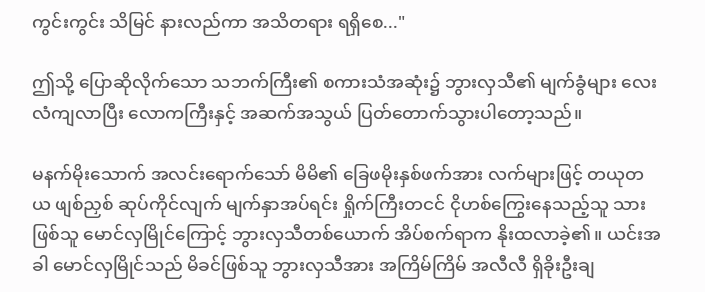ကွင်းကွင်း သိမြင် နားလည်ကာ အသိတရား ရရှိစေ..."

ဤသို့ ပြောဆိုလိုက်သော သဘက်ကြီး၏ စကားသံအဆုံး၌ ဘွားလှသီ၏ မျက်ခွံများ လေးလံကျလာပြီး လောကကြီးနှင့် အဆက်အသွယ် ပြတ်တောက်သွားပါတော့သည်။

မနက်မိုးသောက် အလင်းရောက်သော် မိမိ၏ ခြေဖမိုးနှစ်ဖက်အား လက်များဖြင့် တယုတယ ဖျစ်ညှစ် ဆုပ်ကိုင်လျက် မျက်နှာအပ်ရင်း ရှိုက်ကြီးတငင် ငိုဟစ်ကြွေးနေသည့်သူ သားဖြစ်သူ မောင်လှမြိုင်ကြောင့် ဘွားလှသီတစ်ယောက် အိပ်စက်ရာက နိုးထလာခဲ့၏။ ယင်းအခါ မောင်လှမြိုင်သည် မိခင်ဖြစ်သူ ဘွားလှသီအား အကြိမ်ကြိမ် အလီလီ ရှိခိုးဦးချ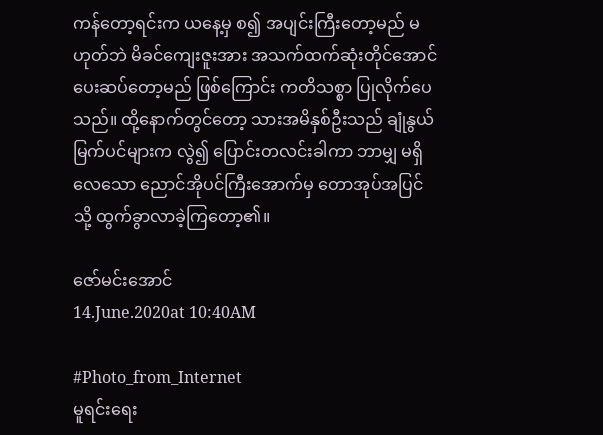ကန်တော့ရင်းက ယနေ့မှ စ၍ အပျင်းကြီးတော့မည် မဟုတ်ဘဲ မိခင်ကျေးဇူးအား အသက်ထက်ဆုံးတိုင်အောင် ပေးဆပ်တော့မည် ဖြစ်ကြောင်း ကတိသစ္စာ ပြုလိုက်ပေသည်။ ထို့နောက်တွင်တော့ သားအမိနှစ်ဦးသည် ချုံနွယ်မြက်ပင်များက လွဲ၍ ပြောင်းတလင်းခါကာ ဘာမျှ မရှိလေသော ညောင်အိုပင်ကြီးအောက်မှ တောအုပ်အပြင်သို့ ထွက်ခွာလာခဲ့ကြတော့၏။

ဇော်မင်းအောင်
14.June.2020at 10:40AM

#Photo_from_Internet
မူရင်းရေး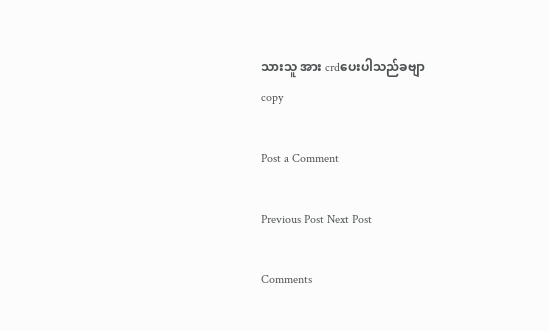သားသူ အား crdပေးပါသည်ခဗျာ
copy

Post a Comment

Previous Post Next Post

Comments